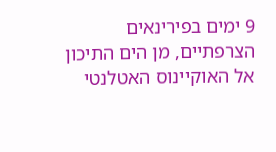9 ימים בפירינאים הצרפתיים, מן הים התיכון אל האוקיינוס האטלנטי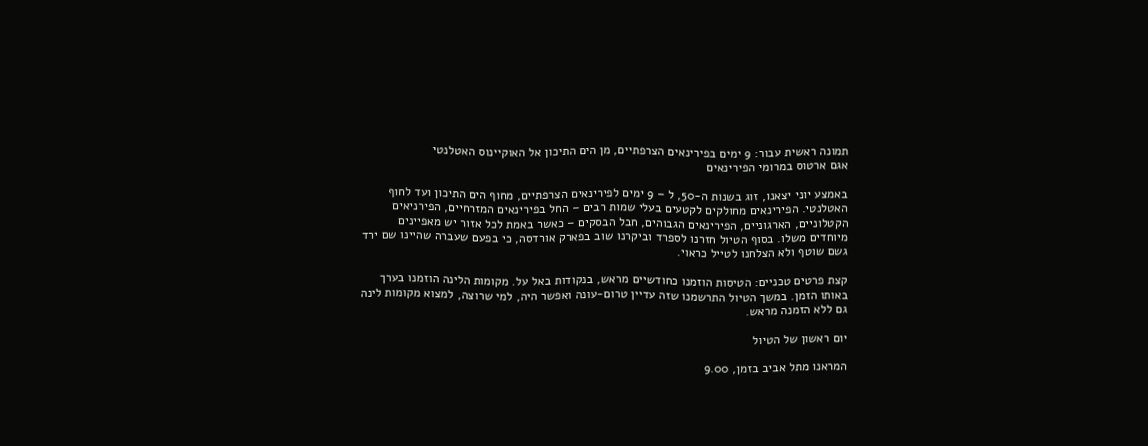תמונה ראשית עבור: 9 ימים בפירינאים הצרפתיים, מן הים התיכון אל האוקיינוס האטלנטי
אגם ארטוס במרומי הפירינאים

באמצע יוני יצאנו, זוג בשנות ה-50, ל – 9 ימים לפירינאים הצרפתיים, מחוף הים התיכון ועד לחוף האטלנטי. הפירינאים מחולקים לקטעים בעלי שמות רבים – החל בפירינאים המזרחיים, הפירניאים הקטלוניים, הארגוניים, הפירינאים הגבוהים, חבל הבסקים – כאשר באמת לכל אזור יש מאפיינים מיוחדים משלו. בסוף הטיול חזרנו לספרד וביקרנו שוב בפארק אורדסה, כי בפעם שעברה שהיינו שם ירד גשם שוטף ולא הצלחנו לטייל כראוי.

קצת פרטים טכניים: הטיסות הוזמנו כחודשיים מראש, בנקודות באל על. מקומות הלינה הוזמנו בערך באותו הזמן. במשך הטיול התרשמנו שזה עדיין טרום-עונה ואפשר היה, למי שרוצה, למצוא מקומות לינה גם ללא הזמנה מראש.

יום ראשון של הטיול

המראנו מתל אביב בזמן, 9.00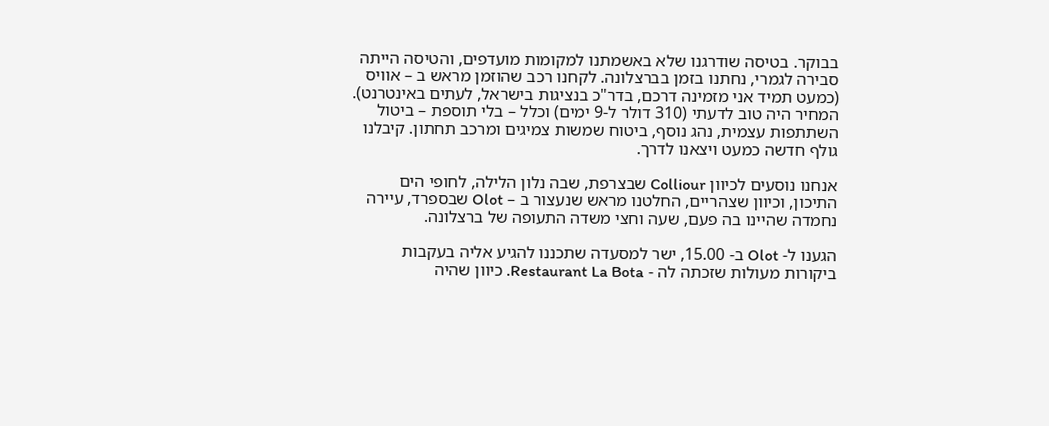בבוקר. בטיסה שודרגנו שלא באשמתנו למקומות מועדפים, והטיסה הייתה סבירה לגמרי, נחתנו בזמן בברצלונה. לקחנו רכב שהוזמן מראש ב – אוויס (כמעט תמיד אני מזמינה דרכם, בדר"כ בנציגות בישראל, לעתים באינטרנט). המחיר היה טוב לדעתי (310 דולר ל-9 ימים) וכלל – בלי תוספת – ביטול השתתפות עצמית, נהג נוסף, ביטוח שמשות צמיגים ומרכב תחתון. קיבלנו גולף חדשה כמעט ויצאנו לדרך.

אנחנו נוסעים לכיוון Colliour שבצרפת, שבה נלון הלילה, לחופי הים התיכון, וכיוון שצהריים, החלטנו מראש שנעצור ב – Olot שבספרד, עיירה נחמדה שהיינו בה פעם, שעה וחצי משדה התעופה של ברצלונה.

הגענו ל- Olot ב- 15.00, ישר למסעדה שתכננו להגיע אליה בעקבות ביקורות מעולות שזכתה לה - Restaurant La Bota. כיוון שהיה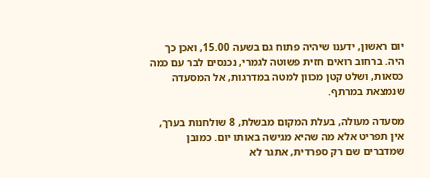יום ראשון, ידענו שיהיה פתוח גם בשעה 15.00, ואכן כך היה. ברחוב רואים חזית פשוטה לגמרי, נכנסים לבר עם כמה כסאות, ושלט קטן מכוון למטה במדרגות, אל המסעדה שנמצאת במרתף.

מסעדה מעולה, בעלת המקום מבשלת, 8 שולחנות בערך, אין תפריט אלא מה שהיא מגישה באותו יום. כמובן שמדברים שם רק ספרדית, אתגר לא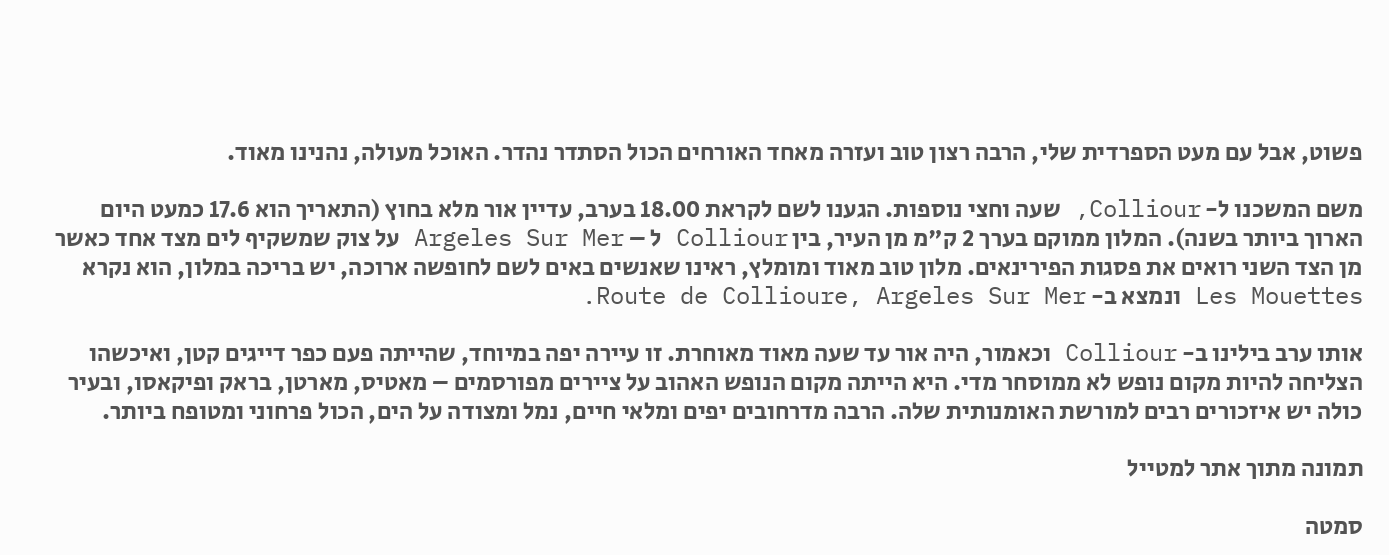פשוט, אבל עם מעט הספרדית שלי, הרבה רצון טוב ועזרה מאחד האורחים הכול הסתדר נהדר. האוכל מעולה, נהנינו מאוד.

משם המשכנו ל- Colliour, שעה וחצי נוספות. הגענו לשם לקראת 18.00 בערב, עדיין אור מלא בחוץ (התאריך הוא 17.6 כמעט היום הארוך ביותר בשנה). המלון ממוקם בערך 2 ק"מ מן העיר, בין Colliour ל – Argeles Sur Mer על צוק שמשקיף לים מצד אחד כאשר מן הצד השני רואים את פסגות הפירינאים. מלון טוב מאוד ומומלץ, ראינו שאנשים באים לשם לחופשה ארוכה, יש בריכה במלון, הוא נקרא Les Mouettes ונמצא ב- Route de Collioure, Argeles Sur Mer.

אותו ערב בילינו ב- Colliour וכאמור, היה אור עד שעה מאוד מאוחרת. זו עיירה יפה במיוחד, שהייתה פעם כפר דייגים קטן, ואיכשהו הצליחה להיות מקום נופש לא ממוסחר מדי. היא הייתה מקום הנופש האהוב על ציירים מפורסמים – מאטיס, מארטן, בראק ופיקאסו, ובעיר כולה יש איזכורים רבים למורשת האומנותית שלה. הרבה מדרחובים יפים ומלאי חיים, נמל ומצודה על הים, הכול פרחוני ומטופח ביותר.

תמונה מתוך אתר למטייל

סמטה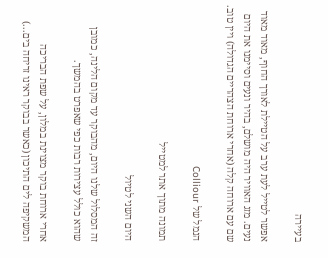בעיירה

אפשר לטייל לעת ערב על הטיילת לאורך החוף, מאוד מאוד נעים. מזג האוויר היה מושלם, בהיר ונעים וסיימנו את היום שם עם ארוחה קלה (אחרי ארוחת הצהריים הגדולה) ויין טוב.

הנמל של Colliour

תמונה מתוך אתר למטייל

היום השני לטיול

זה המסלול שלנו היום, מהבוקר עד מקום הלינה, כמובן שהוא כולל עצירות רבות כפי שאפרט בהמשך.

אחרי ארוחת בוקר מצוינת במלון, על שפת הבריכה המשקיפה לים התיכון (כאשר בבוקר ראינו זריחה בים...)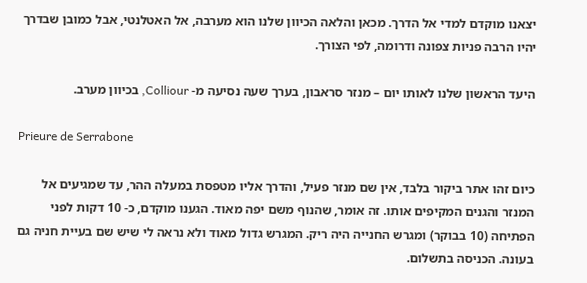יצאנו מוקדם למדי אל הדרך. מכאן והלאה הכיוון שלנו הוא מערבה, אל האטלנטי, אבל כמובן שבדרך יהיו הרבה פניות צפונה ודרומה, לפי הצורך.

היעד הראשון שלנו לאותו יום – מנזר סראבון, בערך שעה נסיעה מ- Colliour, בכיוון מערב.

Prieure de Serrabone

כיום זהו אתר ביקור בלבד, אין שם מנזר פעיל, והדרך אליו מטפסת במעלה ההר, עד שמגיעים אל המנזר והגנים המקיפים אותו. זה אומר, שהנוף משם יפה מאוד. הגענו מוקדם, כ- 10 דקות לפני הפתיחה (10 בבוקר) ומגרש החנייה היה ריק. המגרש גדול מאוד ולא נראה לי שיש שם בעיית חניה גם בעונה. הכניסה בתשלום.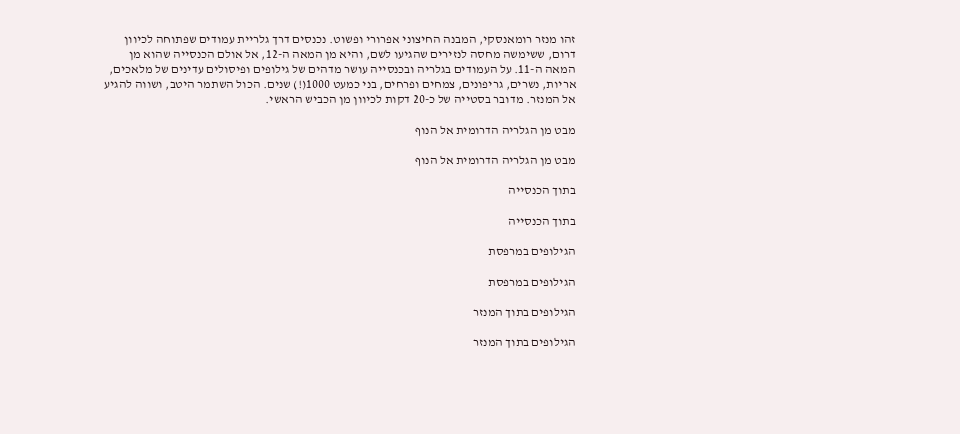זהו מנזר רומאנסקי, המבנה החיצוני אפרורי ופשוט. נכנסים דרך גלריית עמודים שפתוחה לכיוון דרום, ששימשה מחסה לנזירים שהגיעו לשם, והיא מן המאה ה-12, אל אולם הכנסייה שהוא מן המאה ה-11. על העמודים בגלריה ובכנסייה עושר מדהים של גילופים ופיסולים עדינים של מלאכים, אריות, נשרים, גריפונים, צמחים ופרחים, בני כמעט 1000(!) שנים. הכול השתמר היטב, ושווה להגיע אל המנזר. מדובר בסטייה של כ-20 דקות לכיוון מן הכביש הראשי.

מבט מן הגלריה הדרומית אל הנוף

מבט מן הגלריה הדרומית אל הנוף

בתוך הכנסייה

בתוך הכנסייה

הגילופים במרפסת

הגילופים במרפסת

הגילופים בתוך המנזר

הגילופים בתוך המנזר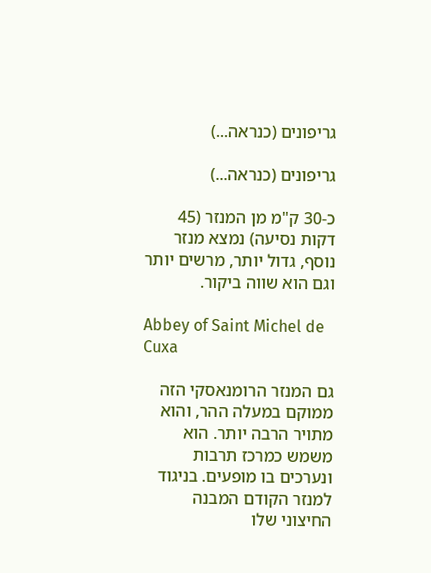גריפונים (כנראה...)

גריפונים (כנראה...)

כ-30 ק"מ מן המנזר (45 דקות נסיעה) נמצא מנזר נוסף, גדול יותר, מרשים יותר וגם הוא שווה ביקור.

Abbey of Saint Michel de Cuxa

גם המנזר הרומנאסקי הזה ממוקם במעלה ההר, והוא מתויר הרבה יותר. הוא משמש כמרכז תרבות ונערכים בו מופעים. בניגוד למנזר הקודם המבנה החיצוני שלו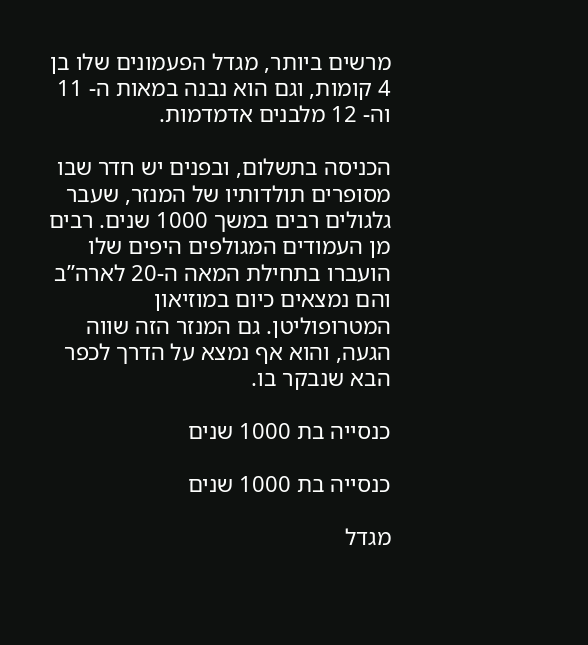מרשים ביותר, מגדל הפעמונים שלו בן 4 קומות, וגם הוא נבנה במאות ה- 11 וה- 12 מלבנים אדמדמות.

הכניסה בתשלום, ובפנים יש חדר שבו מסופרים תולדותיו של המנזר, שעבר גלגולים רבים במשך 1000 שנים. רבים מן העמודים המגולפים היפים שלו הועברו בתחילת המאה ה-20 לארה”ב והם נמצאים כיום במוזיאון המטרופוליטן. גם המנזר הזה שווה הגעה, והוא אף נמצא על הדרך לכפר הבא שנבקר בו.

כנסייה בת 1000 שנים

כנסייה בת 1000 שנים

מגדל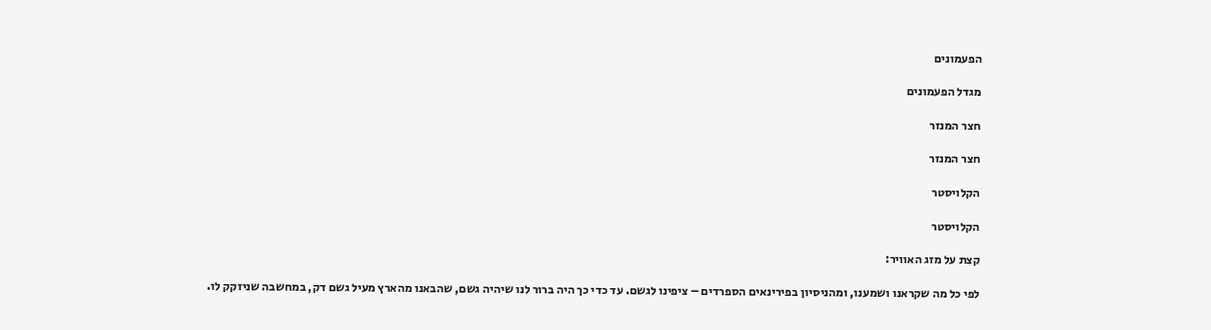הפעמונים

מגדל הפעמונים

חצר המנזר

חצר המנזר

הקלויסטר

הקלויסטר

קצת על מזג האוויר:

לפי כל מה שקראנו ושמענו, ומהניסיון בפירינאים הספרדים – ציפינו לגשם. עד כדי כך היה ברור לנו שיהיה גשם, שהבאנו מהארץ מעיל גשם דק, במחשבה שניזקק לו.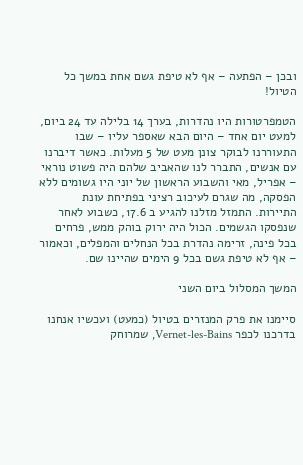ובכן – הפתעה – אף לא טיפת גשם אחת במשך כל הטיול!

הטמפרטורות היו נהדרות, בערך 14 בלילה עד 24 ביום, למעט יום אחד – היום הבא שאספר עליו – שבו התעוררנו לבוקר צונן מעט של 5 מעלות. כאשר דיברנו עם אנשים, התברר לנו שהאביב שלהם היה פשוט נוראי – אפריל, מאי והשבוע הראשון של יוני היו גשומים ללא הפסקה, מה שגרם לעיכוב רציני בפתיחת עונת התיירות. התמזל מזלנו להגיע ב 17.6, כשבוע לאחר שנפסקו הגשמים. הכול היה ירוק בוהק ממש, פרחים בכל פינה, זרימה נהדרת בכל הנחלים והמפלים, וכאמור – אף לא טיפת גשם בכל 9 הימים שהיינו שם.

המשך המסלול ביום השני

סיימנו את פרק המנזרים בטיול (כמעט) ועכשיו אנחנו בדרכנו לכפר Vernet-les-Bains, שמרוחק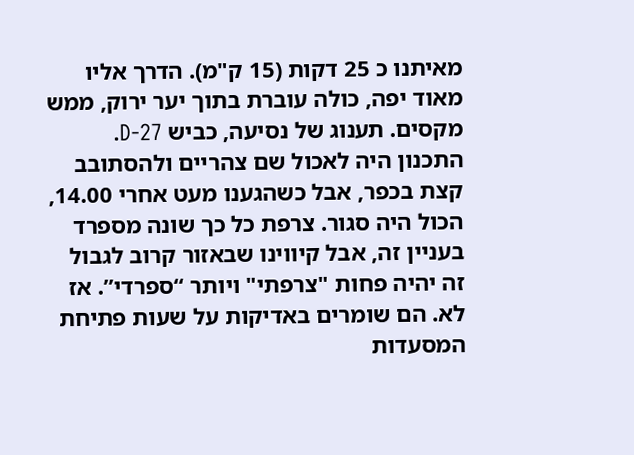מאיתנו כ 25 דקות (15 ק"מ). הדרך אליו מאוד יפה, כולה עוברת בתוך יער ירוק, ממש מקסים. תענוג של נסיעה, כביש D-27. התכנון היה לאכול שם צהריים ולהסתובב קצת בכפר, אבל כשהגענו מעט אחרי 14.00, הכול היה סגור. צרפת כל כך שונה מספרד בעניין זה, אבל קיווינו שבאזור קרוב לגבול זה יהיה פחות "צרפתי" ויותר “ספרדי”. אז לא. הם שומרים באדיקות על שעות פתיחת המסעדות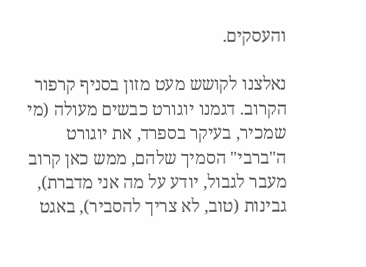והעסקים.

נאלצנו לקושש מעט מזון בסניף קרפור הקרוב. דגמנו יוגורט כבשים מעולה (מי שמכיר, בעיקר בספרד, את יוגורט ה"ברבי" הסמיך שלהם, ממש כאן קרוב מעבר לגבול, יודע על מה אני מדברת), גבינות (טוב, לא צריך להסביר), באגט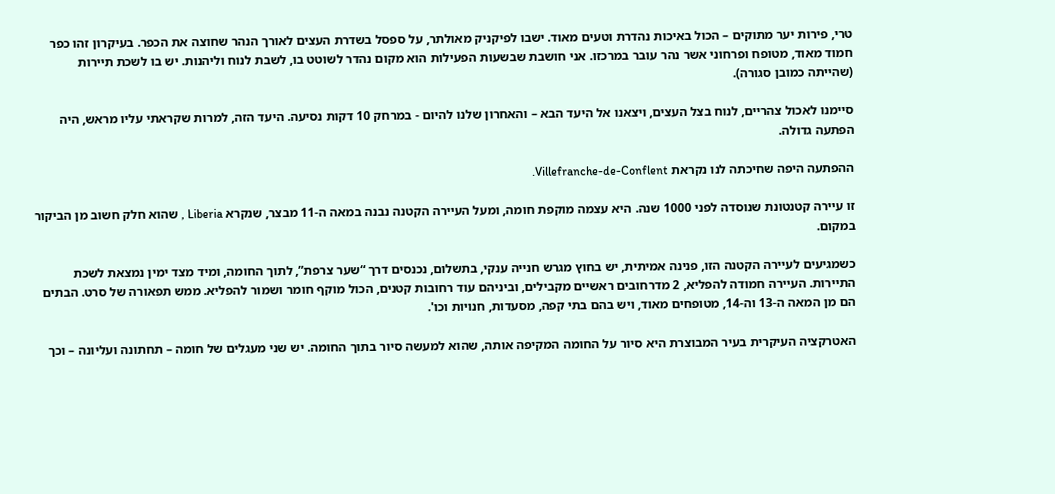טרי, פירות יער מתוקים – הכול באיכות נהדרת וטעים מאוד. ישבו לפיקניק מאולתר, על ספסל בשדרת העצים לאורך הנהר שחוצה את הכפר. בעיקרון זהו כפר חמוד מאוד, מטופח ופרחוני אשר נהר עובר במרכזו. אני חושבת שבשעות הפעילות הוא מקום נהדר לשוטט בו, לשבת לנוח וליהנות. יש בו לשכת תיירות (שהייתה כמובן סגורה).

סיימנו לאכול צהריים, לנוח בצל העצים, ויצאנו אל היעד הבא – והאחרון שלנו להיום - במרחק 10 דקות נסיעה. היעד הזה, למרות שקראתי עליו מראש, היה הפתעה גדולה.

ההפתעה היפה שחיכתה לנו נקראת Villefranche-de-Conflent.

זו עיירה קטנטונת שנוסדה לפני 1000 שנה. היא עצמה מוקפת חומה, ומעל העיירה הקטנה נבנה במאה ה-11 מבצר, שנקרא Liberia , שהוא חלק חשוב מן הביקור במקום.

כשמגיעים לעיירה הקטנה הזו, פנינה אמיתית, יש בחוץ מגרש חנייה ענקי, בתשלום, נכנסים דרך “שער צרפת”, לתוך החומה, ומיד מצד ימין נמצאת לשכת התיירות. העיירה חמודה להפליא, 2 מדרחובים ראשיים מקבילים, וביניהם עוד רחובות קטנים, הכול מוקף חומר ושמור להפליא. ממש תפאורה של סרט. הבתים הם מן המאה ה-13 וה-14, מטופחים מאוד, ויש בהם בתי קפה, מסעדות, חנויות וכו'.

האטרקציה העיקרית בעיר המבוצרת היא סיור על החומה המקיפה אותה, שהוא למעשה סיור בתוך החומה. יש שני מעגלים של חומה – תחתונה ועליונה – וכך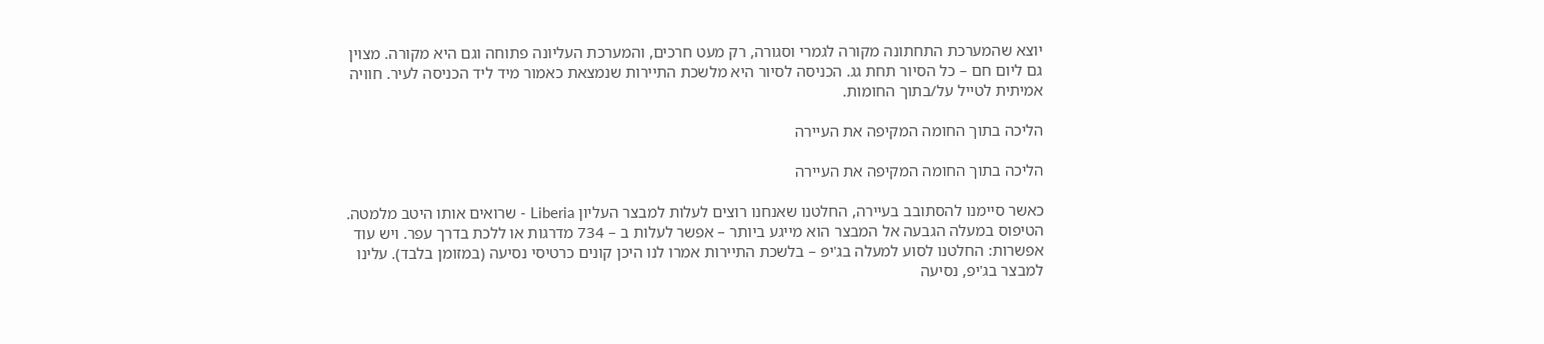יוצא שהמערכת התחתונה מקורה לגמרי וסגורה, רק מעט חרכים, והמערכת העליונה פתוחה וגם היא מקורה. מצוין גם ליום חם – כל הסיור תחת גג. הכניסה לסיור היא מלשכת התיירות שנמצאת כאמור מיד ליד הכניסה לעיר. חוויה אמיתית לטייל על/בתוך החומות.

הליכה בתוך החומה המקיפה את העיירה

הליכה בתוך החומה המקיפה את העיירה

כאשר סיימנו להסתובב בעיירה, החלטנו שאנחנו רוצים לעלות למבצר העליון Liberia - שרואים אותו היטב מלמטה. הטיפוס במעלה הגבעה אל המבצר הוא מייגע ביותר – אפשר לעלות ב – 734 מדרגות או ללכת בדרך עפר. ויש עוד אפשרות: החלטנו לסוע למעלה בג'יפ – בלשכת התיירות אמרו לנו היכן קונים כרטיסי נסיעה (במזומן בלבד). עלינו למבצר בג'יפ, נסיעה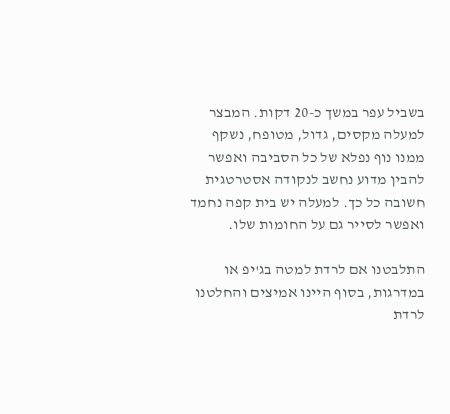בשביל עפר במשך כ-20 דקות. המבצר למעלה מקסים, גדול, מטופח, נשקף ממנו נוף נפלא של כל הסביבה ואפשר להבין מדוע נחשב לנקודה אסטרטגית חשובה כל כך. למעלה יש בית קפה נחמד ואפשר לסייר גם על החומות שלו.

התלבטנו אם לרדת למטה בג'יפ או במדרגות, בסוף היינו אמיצים והחלטנו לרדת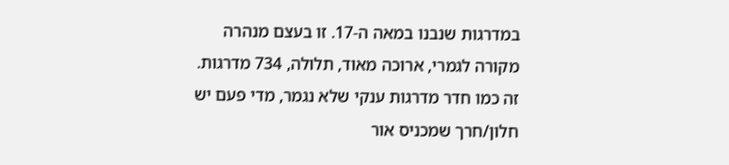במדרגות שנבנו במאה ה-17. זו בעצם מנהרה מקורה לגמרי, ארוכה מאוד, תלולה, 734 מדרגות. זה כמו חדר מדרגות ענקי שלא נגמר, מדי פעם יש חלון/חרך שמכניס אור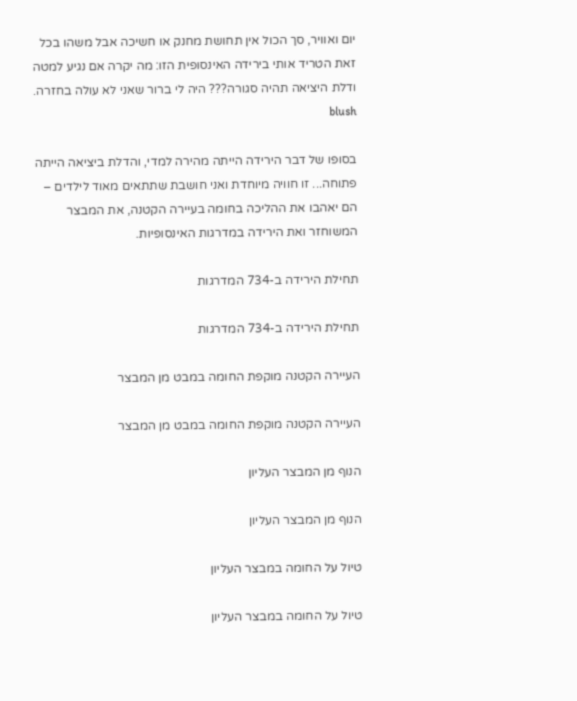יום ואוויר, סך הכול אין תחושת מחנק או חשיכה אבל משהו בכל זאת הטריד אותי בירידה האינסופית הזו: מה יקרה אם נגיע למטה ודלת היציאה תהיה סגורה??? היה לי ברור שאני לא עולה בחזרה. blush

בסופו של דבר הירידה הייתה מהירה למדי, והדלת ביציאה הייתה פתוחה... זו חוויה מיוחדת ואני חושבת שתתאים מאוד לילדים – הם יאהבו את ההליכה בחומה בעיירה הקטנה, את המבצר המשוחזר ואת הירידה במדרגות האינסופיות.

תחילת הירידה ב-734 המדרגות

תחילת הירידה ב-734 המדרגות

העיירה הקטנה מוקפת החומה במבט מן המבצר

העיירה הקטנה מוקפת החומה במבט מן המבצר

הנוף מן המבצר העליון

הנוף מן המבצר העליון

טיול על החומה במבצר העליון

טיול על החומה במבצר העליון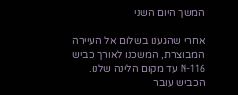המשך היום השני

אחרי שהגענו בשלום אל העיירה המבוצרת, המשכנו לאורך כביש N-116 עד מקום הלינה שלנו. הכביש עובר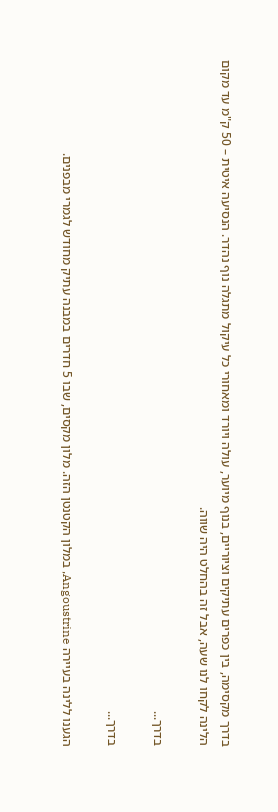בדרך מקסימה, בין כפרים עתיקים וציוריים, בנוף מיוער, עולה ויורד ומאחורי כל עיקול מתגלה נוף נהדר. הנסיעה איטית – 50 ק"מ עד מקום הלינה לקחו לנו שעה, אבל זה בהחלט היה שווה.

בדרך...

בדרך...

הגענו ללינה בעיירה Angoustrine, במלון הקטנטן הזה. מלון מקסים, שבו 5 חדרים במבנה עתיק מחודש לגמרי מבפנים.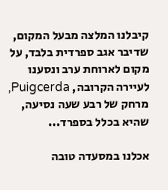קיבלנו המלצה מבעל המקום, שדיבר אגב ספרדית בלבד, על מקום לארוחת ערב ונסענו לעיירה הקרובה, Puigcerda, מרחק של רבע שעה נסיעה, שהיא בכלל בספרד...

אכלנו במסעדה טובה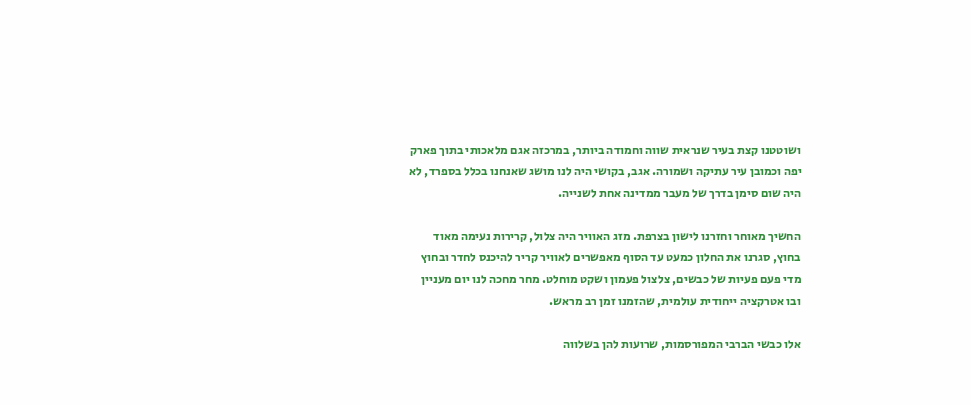ושוטטנו קצת בעיר שנראית שווה וחמודה ביותר, במרכזה אגם מלאכותי בתוך פארק יפה וכמובן עיר עתיקה ושמורה. אגב, בקושי היה לנו מושג שאנחנו בכלל בספרד, לא היה שום סימן בדרך של מעבר ממדינה אחת לשנייה.

החשיך מאוחר וחזרנו לישון בצרפת. מזג האוויר היה צלול, קרירות נעימה מאוד בחוץ, סגרנו את החלון כמעט עד הסוף מאפשרים לאוויר קריר להיכנס לחדר ובחוץ מדי פעם פעיות של כבשים, צלצול פעמון ושקט מוחלט. מחר מחכה לנו יום מעניין ובו אטרקציה ייחודית עולמית, שהזמנו זמן רב מראש.

אלו כבשי הברבי המפורסמות, שרועות להן בשלווה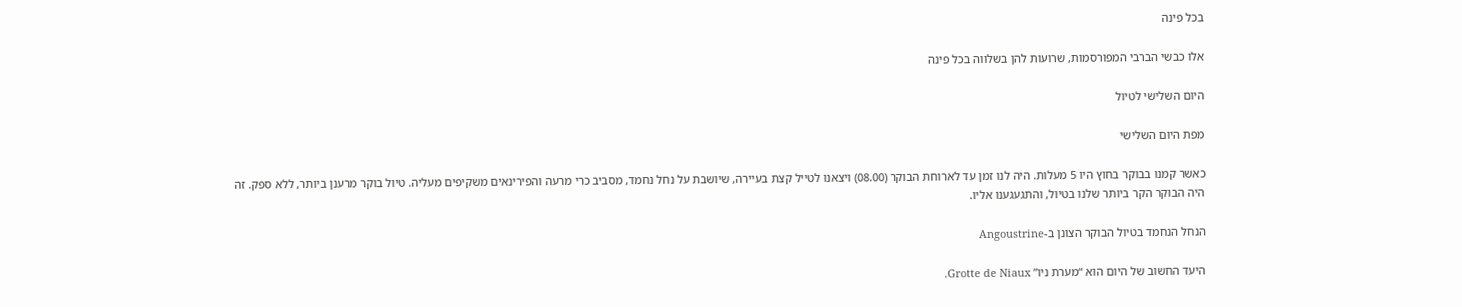בכל פינה

אלו כבשי הברבי המפורסמות, שרועות להן בשלווה בכל פינה

היום השלישי לטיול

מפת היום השלישי

כאשר קמנו בבוקר בחוץ היו 5 מעלות. היה לנו זמן עד לארוחת הבוקר (08.00) ויצאנו לטייל קצת בעיירה, שיושבת על נחל נחמד, מסביב כרי מרעה והפירינאים משקיפים מעליה. טיול בוקר מרענן ביותר, ללא ספק. זה היה הבוקר הקר ביותר שלנו בטיול, והתגעגענו אליו.

הנחל הנחמד בטיול הבוקר הצונן ב-Angoustrine

היעד החשוב של היום הוא “מערת ניו” Grotte de Niaux.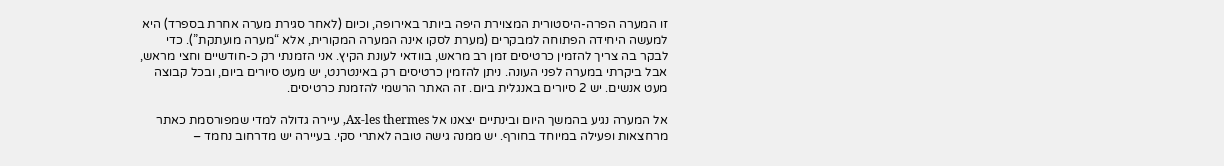זו המערה הפרה-היסטורית המצוירת היפה ביותר באירופה, וכיום (לאחר סגירת מערה אחרת בספרד) היא למעשה היחידה הפתוחה למבקרים (מערת לסקו אינה המערה המקורית, אלא “מערה מועתקת”). כדי לבקר בה צריך להזמין כרטיסים זמן רב מראש, בוודאי לעונת הקיץ. אני הזמנתי רק כ-חודשיים וחצי מראש, אבל ביקרתי במערה לפני העונה. ניתן להזמין כרטיסים רק באינטרנט, יש מעט סיורים ביום, ובכל קבוצה מעט אנשים. יש 2 סיורים באנגלית ביום. זה האתר הרשמי להזמנת כרטיסים.

אל המערה נגיע בהמשך היום ובינתיים יצאנו אל Ax-les thermes, עיירה גדולה למדי שמפורסמת כאתר מרחצאות ופעילה במיוחד בחורף. יש ממנה גישה טובה לאתרי סקי. בעיירה יש מדרחוב נחמד –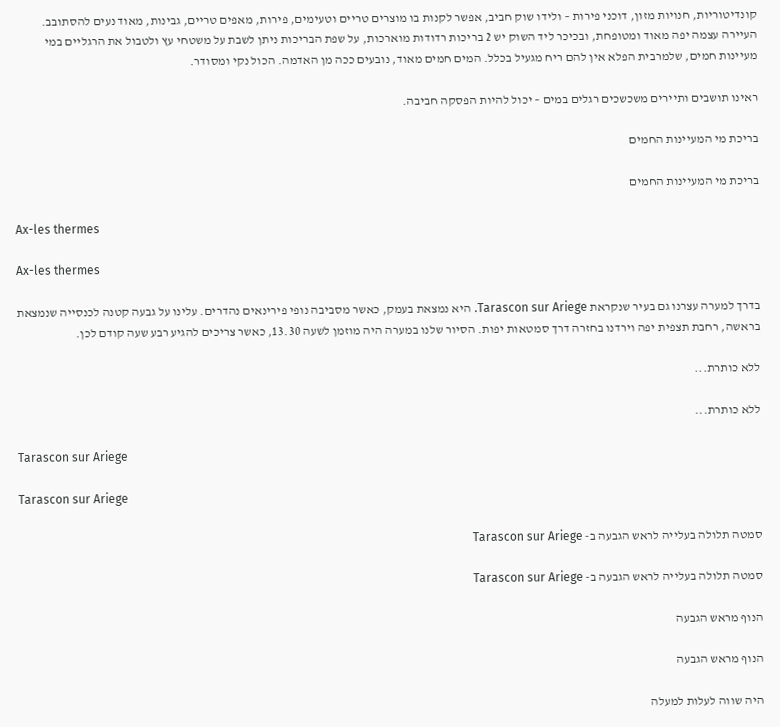קונדיטוריות, חנויות מזון, דוכני פירות – ולידו שוק חביב, אפשר לקנות בו מוצרים טריים וטעימים, פירות, מאפים טריים, גבינות, מאוד נעים להסתובב. העיירה עצמה יפה מאוד ומטופחת, ובכיכר ליד השוק יש 2 בריכות רדודות מוארכות, על שפת הבריכות ניתן לשבת על משטחי עץ ולטבול את הרגליים במי מעיינות חמים, שלמרבית הפלא אין להם ריח מגעיל בכלל. המים חמים מאוד, נובעים ככה מן האדמה. הכול נקי ומסודר.

ראינו תושבים ותיירים משכשכים רגלים במים – יכול להיות הפסקה חביבה.

בריכת מי המעיינות החמים

בריכת מי המעיינות החמים

Ax-les thermes

Ax-les thermes

בדרך למערה עצרנו גם בעיר שנקראת Tarascon sur Ariege. היא נמצאת בעמק, כאשר מסביבה נופי פירינאים נהדרים. עלינו על גבעה קטנה לכנסייה שנמצאת בראשה, רחבת תצפית יפה וירדנו בחזרה דרך סמטאות יפות. הסיור שלנו במערה היה מוזמן לשעה 13.30, כאשר צריכים להגיע רבע שעה קודם לכן.

ללא כותרת...

ללא כותרת...

Tarascon sur Ariege

Tarascon sur Ariege

סמטה תלולה בעלייה לראש הגבעה ב- Tarascon sur Ariege

סמטה תלולה בעלייה לראש הגבעה ב- Tarascon sur Ariege

הנוף מראש הגבעה

הנוף מראש הגבעה

היה שווה לעלות למעלה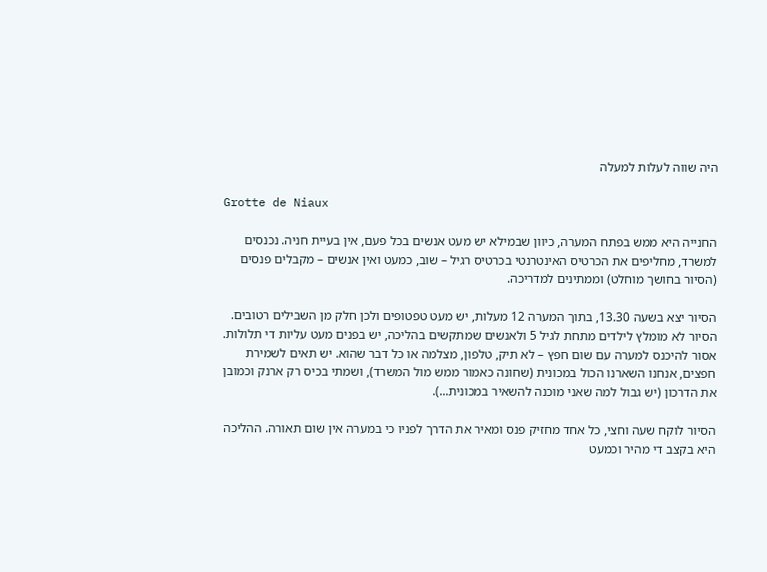היה שווה לעלות למעלה

Grotte de Niaux

החנייה היא ממש בפתח המערה, כיוון שבמילא יש מעט אנשים בכל פעם, אין בעיית חניה. נכנסים למשרד, מחליפים את הכרטיס האינטרנטי בכרטיס רגיל – שוב, כמעט ואין אנשים – מקבלים פנסים (הסיור בחושך מוחלט) וממתינים למדריכה.

הסיור יצא בשעה 13.30, בתוך המערה 12 מעלות, יש מעט טפטופים ולכן חלק מן השבילים רטובים. הסיור לא מומלץ לילדים מתחת לגיל 5 ולאנשים שמתקשים בהליכה, יש בפנים מעט עליות די תלולות. אסור להיכנס למערה עם שום חפץ – לא תיק, טלפון, מצלמה או כל דבר שהוא. יש תאים לשמירת חפצים, אנחנו השארנו הכול במכונית (שחונה כאמור ממש מול המשרד), ושמתי בכיס רק ארנק וכמובן את הדרכון (יש גבול למה שאני מוכנה להשאיר במכונית...).

הסיור לוקח שעה וחצי, כל אחד מחזיק פנס ומאיר את הדרך לפניו כי במערה אין שום תאורה. ההליכה היא בקצב די מהיר וכמעט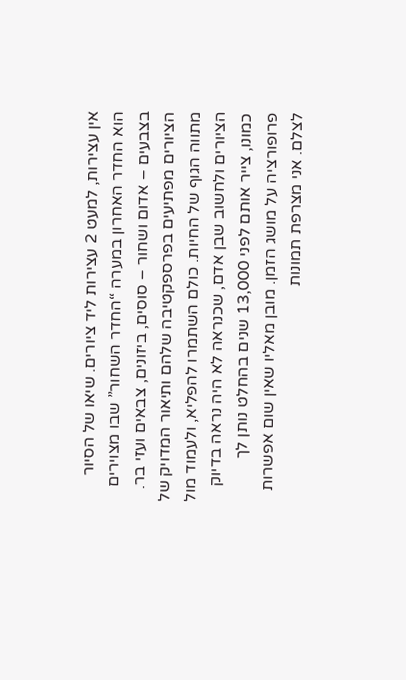אין עצירות, למעט 2 עצירות ליד ציורים. שיאו של הסיור הוא החדר האחרון במערה “החדר השחור” שבו מצוירים בצבעים – אדום ושחור – סוסים, ביזונים, צבאים ועזי בר. הציורים מפתיעים בפרספקטיבה שלהם ותיאור המדויק של מתווה הגוף של החיות. כולם השתמרו להפליא, ולעמוד מול הציורים ולחשוב שבן אדם, שכנראה לא היה נראה בדיוק כמונו, צייר אותם לפני 13,000 שנים בהחלט נותן לך פרופורציה על מושג הזמן. מובן מאליו שאין שום אפשרות לצלם. אני מצרפת תמונות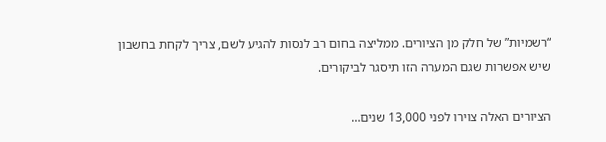“רשמיות” של חלק מן הציורים. ממליצה בחום רב לנסות להגיע לשם, צריך לקחת בחשבון שיש אפשרות שגם המערה הזו תיסגר לביקורים.

הציורים האלה צוירו לפני 13,000 שנים…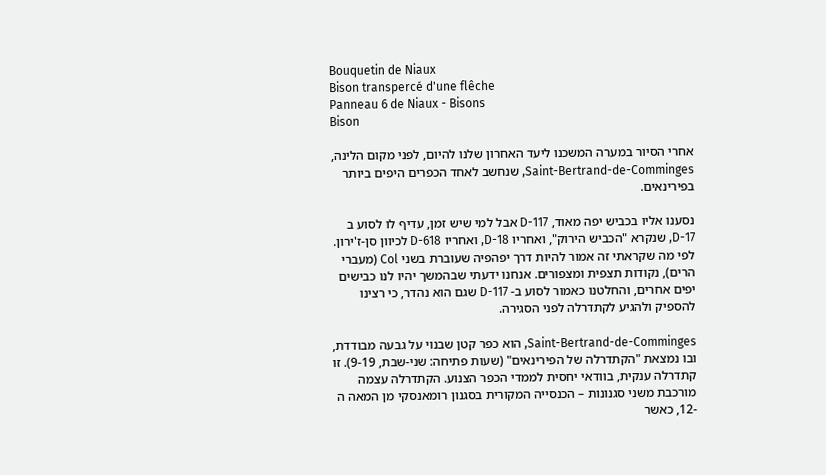Bouquetin de Niaux
Bison transpercé d'une flêche
Panneau 6 de Niaux - Bisons
Bison

אחרי הסיור במערה המשכנו ליעד האחרון שלנו להיום, לפני מקום הלינה, Saint-Bertrand-de-Comminges, שנחשב לאחד הכפרים היפים ביותר בפירינאים.

נסענו אליו בכביש יפה מאוד, D-117 אבל למי שיש זמן, עדיף לו לסוע ב D-17, שנקרא "הכביש הירוק", ואחריו D-18, ואחריו D-618 לכיוון סן-ז'ירון. לפי מה שקראתי זה אמור להיות דרך יפהפיה שעוברת בשני Col (מעברי הרים), נקודות תצפית ומצפורים. אנחנו ידעתי שבהמשך יהיו לנו כבישים יפים אחרים, והחלטנו כאמור לסוע ב- D-117 שגם הוא נהדר, כי רצינו להספיק ולהגיע לקתדרלה לפני הסגירה.

Saint-Bertrand-de-Comminges, הוא כפר קטן שבנוי על גבעה מבודדת, ובו נמצאת "הקתדרלה של הפירינאים" (שעות פתיחה: שני-שבת, 9-19). זו קתדרלה ענקית, בוודאי יחסית לממדי הכפר הצנוע. הקתדרלה עצמה מורכבת משני סגנונות – הכנסייה המקורית בסגנון רומאנסקי מן המאה ה -12, כאשר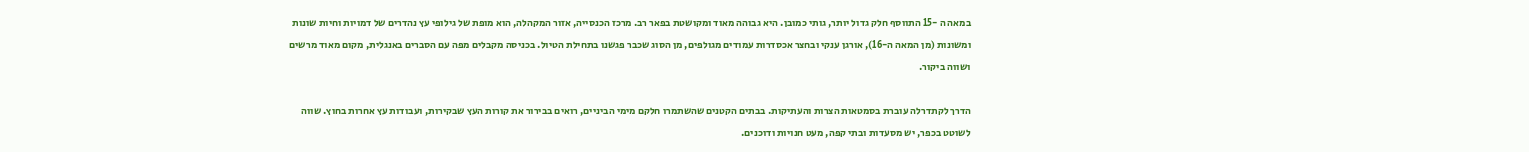במאה ה -15 התווסף חלק גדול יותר, גותי כמובן. היא גבוהה מאוד ומקושטת בפאר רב. מרכז הכנסייה, אזור המקהלה, הוא מופת של גילופי עץ נהדרים של דמויות וחיות שונות ומשונות (מן המאה ה-16), אורגן ענקי ובחצר אכסדרות עמודים מגולפים, מן הסוג שכבר פגשנו בתחילת הטיול. בכניסה מקבלים מפה עם הסברים באנגלית, מקום מאוד מרשים ושווה ביקור.

הדרך לקתדרלה עוברת בסמטאות הצרות והעתיקות. בבתים הקטנים שהשתמרו חלקם מימי הביניים, רואים בבירור את קורות העץ שבקירות, ועבודות עץ אחרות בחוץ. שווה לשוטט בכפר, יש מסעדות ובתי קפה, מעט חנויות ודוכנים.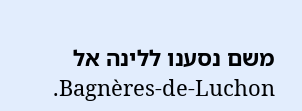משם נסענו ללינה אל Bagnères-de-Luchon.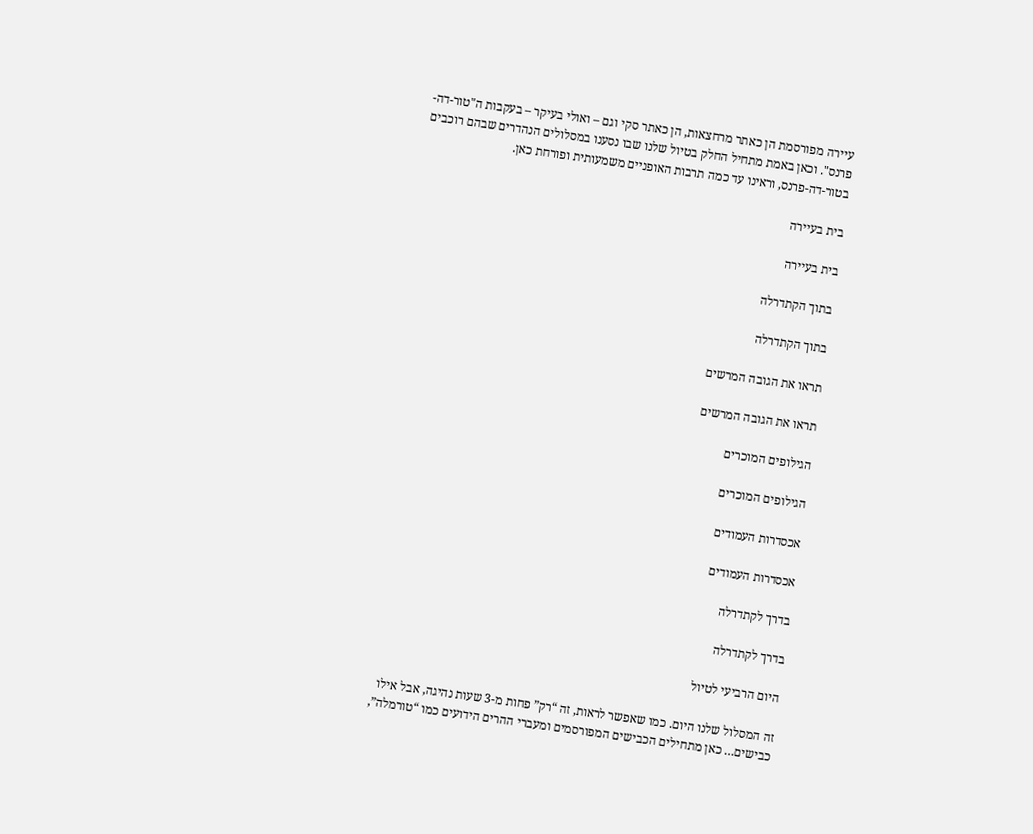עיירה מפורסמת הן כאתר מרחצאות, הן כאתר סקי וגם – ואולי בעיקר – בעקבות ה"טור-דה-פרנס". וכאן באמת מתחיל החלק בטיול שלנו שבו נסענו במסלולים הנהדרים שבהם רוכבים בטור-דה-פרנס, וראינו עד כמה תרבות האופניים משמעותית ופורחת כאן.

בית בעיירה

בית בעיירה

בתוך הקתדרלה

בתוך הקתדרלה

תראו את הגובה המרשים

תראו את הגובה המרשים

הגילופים המוכרים

הגילופים המוכרים

אכסדרות העמודים

אכסדרות העמודים

בדרך לקתדרלה

בדרך לקתדרלה

היום הרביעי לטיול

זה המסלול שלנו היום. כמו שאפשר לראות, זה “רק” פחות מ-3 שעות נהיגה, אבל אילו כבישים… כאן מתחילים הכבישים המפורסמים ומעברי ההרים הידועים כמו “טורמלה”,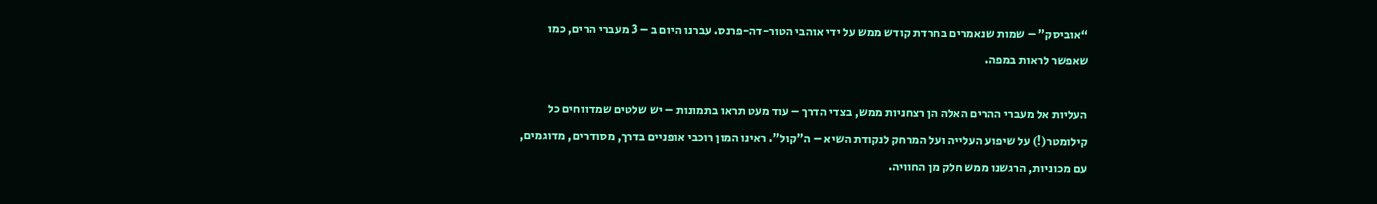“אוביסק” – שמות שנאמרים בחרדת קודש ממש על ידי אוהבי הטור-דה-פרנס. עברנו היום ב – 3 מעברי הרים, כמו שאפשר לראות במפה.

העליות אל מעברי ההרים האלה הן רצחניות ממש, בצדי הדרך – עוד מעט תראו בתמונות – יש שלטים שמדווחים כל קילומטר(!) על שיפוע העלייה ועל המרחק לנקודת השיא – ה”קול”. ראינו המון רוכבי אופניים בדרך, מסודרים, מדוגמים, עם מכוניות, הרגשנו ממש חלק מן החוויה.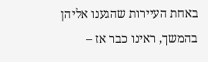באחת העיירות שהגענו אליהן בהמשך, ראינו כבר אז –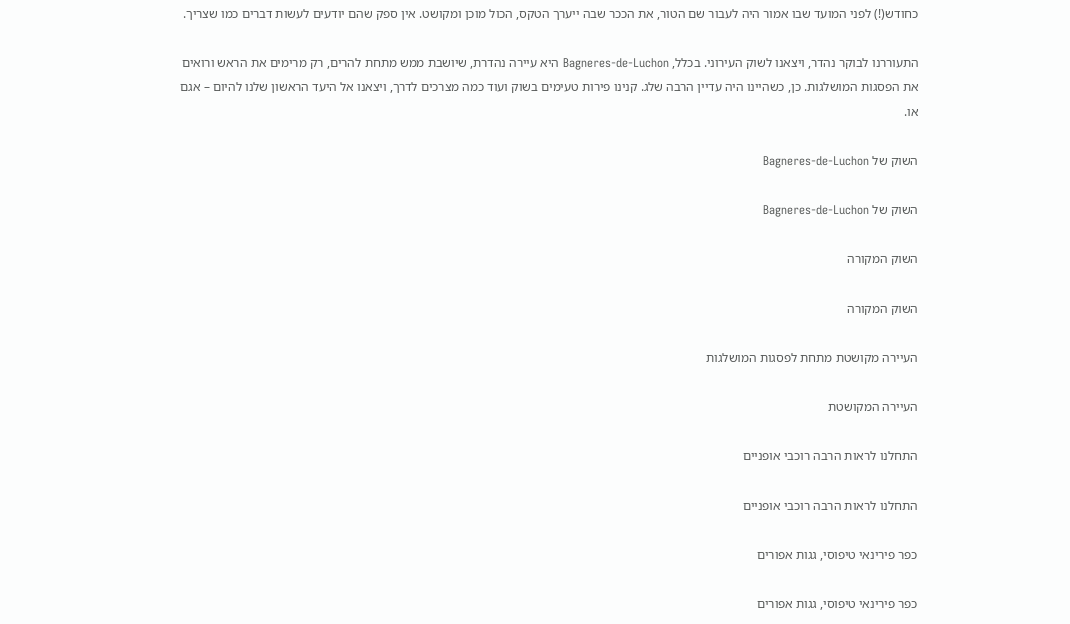כחודש(!) לפני המועד שבו אמור היה לעבור שם הטור, את הככר שבה ייערך הטקס, הכול מוכן ומקושט. אין ספק שהם יודעים לעשות דברים כמו שצריך.

התעוררנו לבוקר נהדר, ויצאנו לשוק העירוני. בכלל, Bagneres-de-Luchon היא עיירה נהדרת, שיושבת ממש מתחת להרים, רק מרימים את הראש ורואים את הפסגות המושלגות. כן, כשהיינו היה עדיין הרבה שלג. קנינו פירות טעימים בשוק ועוד כמה מצרכים לדרך, ויצאנו אל היעד הראשון שלנו להיום – אגם או.

השוק של Bagneres-de-Luchon

השוק של Bagneres-de-Luchon

השוק המקורה

השוק המקורה

העיירה מקושטת מתחת לפסגות המושלגות

העיירה המקושטת

התחלנו לראות הרבה רוכבי אופניים

התחלנו לראות הרבה רוכבי אופניים

כפר פירינאי טיפוסי, גגות אפורים

כפר פירינאי טיפוסי, גגות אפורים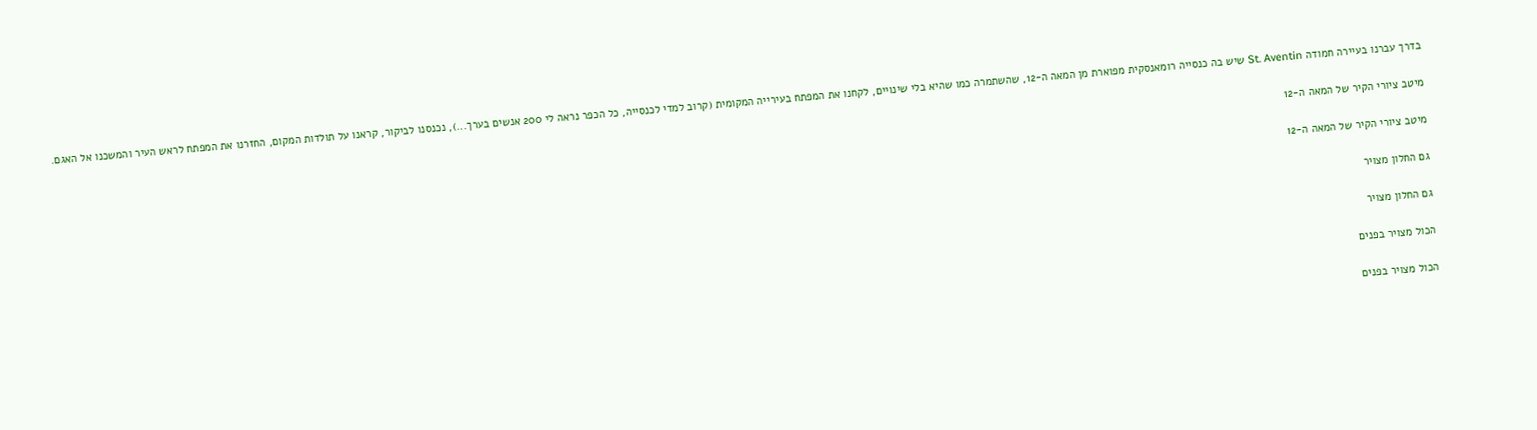בדרך עברנו בעיירה חמודה St. Aventin שיש בה כנסייה רומאנסקית מפוארת מן המאה ה-12, שהשתמרה כמו שהיא בלי שינויים, לקחנו את המפתח בעירייה המקומית (קרוב למדי לכנסייה, כל הכפר נראה לי 200 אנשים בערך...), נכנסנו לביקור, קראנו על תולדות המקום, החזרנו את המפתח לראש העיר והמשכנו אל האגם.

מיטב ציורי הקיר של המאה ה-12

מיטב ציורי הקיר של המאה ה-12

גם החלון מצויר

גם החלון מצויר

הכול מצויר בפנים

הכול מצויר בפנים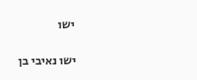ישו

ישו נאיבי בן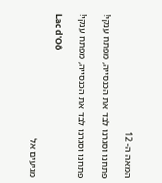המאה ה- 12

פתחנו וסגרנו לבד את הכנסייה, מפתח ענקי!

פתחנו וסגרנו לבד את הכנסייה, מפתח ענקי!

Lac d'Oô

מגיעים אל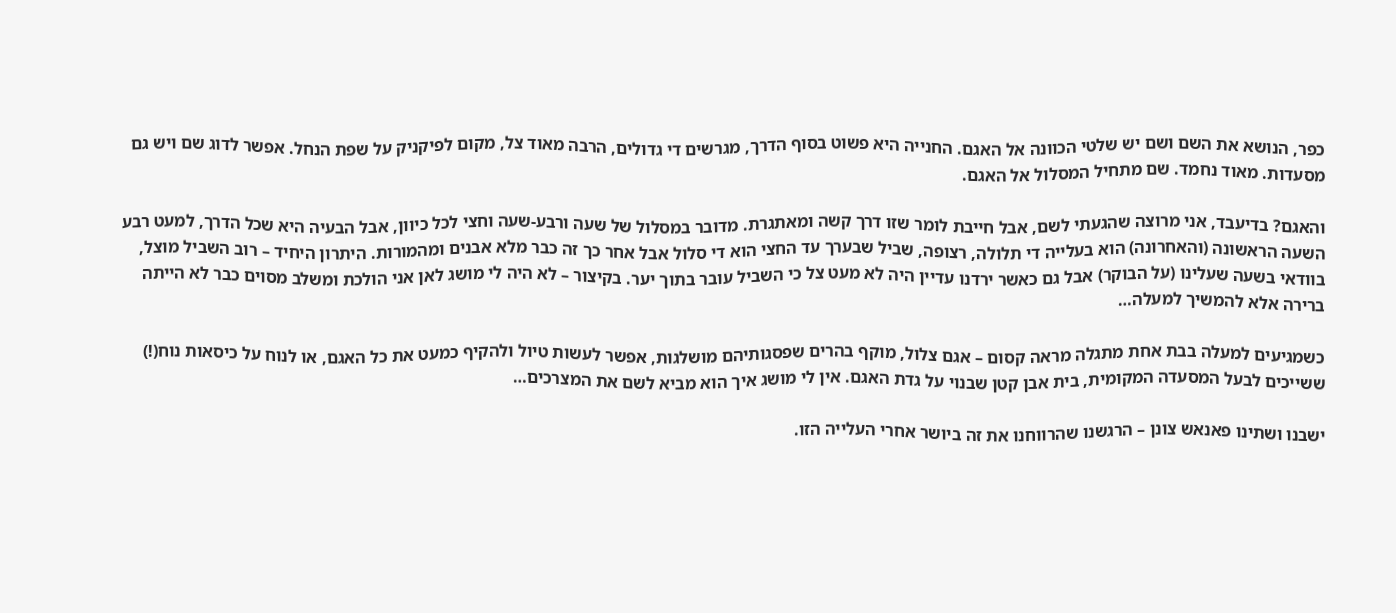כפר, הנושא את השם ושם יש שלטי הכוונה אל האגם. החנייה היא פשוט בסוף הדרך, מגרשים די גדולים, הרבה מאוד צל, מקום לפיקניק על שפת הנחל. אפשר לדוג שם ויש גם מסעדות. מאוד נחמד. שם מתחיל המסלול אל האגם.

והאגם? בדיעבד, אני מרוצה שהגעתי לשם, אבל חייבת לומר שזו דרך קשה ומאתגרת. מדובר במסלול של שעה ורבע-שעה וחצי לכל כיוון, אבל הבעיה היא שכל הדרך, למעט רבע השעה הראשונה (והאחרונה) הוא בעלייה די תלולה, רצופה, שביל שבערך עד החצי הוא די סלול אבל אחר כך זה כבר מלא אבנים ומהמורות. היתרון היחיד – רוב השביל מוצל, בוודאי בשעה שעלינו (על הבוקר) אבל גם כאשר ירדנו עדיין היה לא מעט צל כי השביל עובר בתוך יער. בקיצור – לא היה לי מושג לאן אני הולכת ומשלב מסוים כבר לא הייתה ברירה אלא להמשיך למעלה…

כשמגיעים למעלה בבת אחת מתגלה מראה קסום – אגם צלול, מוקף בהרים שפסגותיהם מושלגות, אפשר לעשות טיול ולהקיף כמעט את כל האגם, או לנוח על כיסאות נוח(!) ששייכים לבעל המסעדה המקומית, בית אבן קטן שבנוי על גדת האגם. אין לי מושג איך הוא מביא לשם את המצרכים…

ישבנו ושתינו פאנאש צונן – הרגשנו שהרווחנו את זה ביושר אחרי העלייה הזו.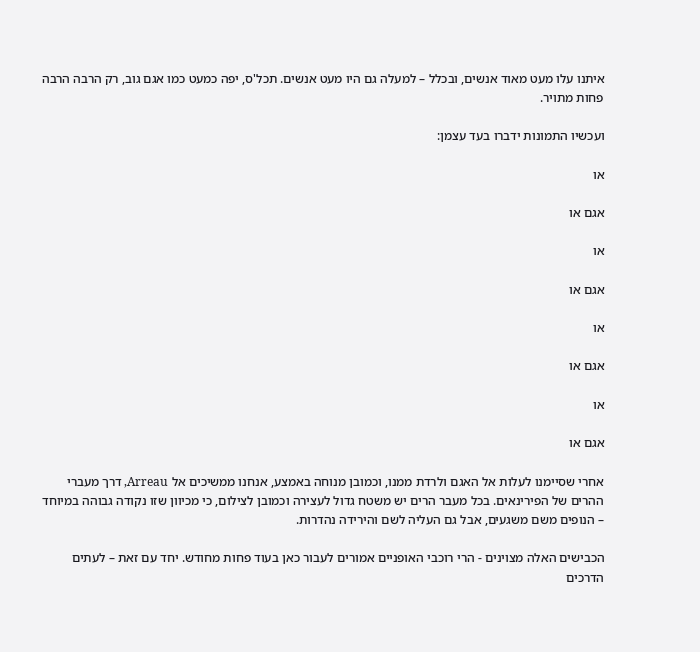איתנו עלו מעט מאוד אנשים, ובכלל – למעלה גם היו מעט אנשים. תכל'ס, יפה כמעט כמו אגם גוב, רק הרבה הרבה פחות מתויר.

ועכשיו התמונות ידברו בעד עצמן:

או

אגם או

או

אגם או

או

אגם או

או

אגם או

אחרי שסיימנו לעלות אל האגם ולרדת ממנו, וכמובן מנוחה באמצע, אנחנו ממשיכים אל Arreau, דרך מעברי ההרים של הפירינאים. בכל מעבר הרים יש משטח גדול לעצירה וכמובן לצילום, כי מכיוון שזו נקודה גבוהה במיוחד – הנופים משם משגעים, אבל גם העליה לשם והירידה נהדרות.

הכבישים האלה מצוינים - הרי רוכבי האופניים אמורים לעבור כאן בעוד פחות מחודש. יחד עם זאת – לעתים הדרכים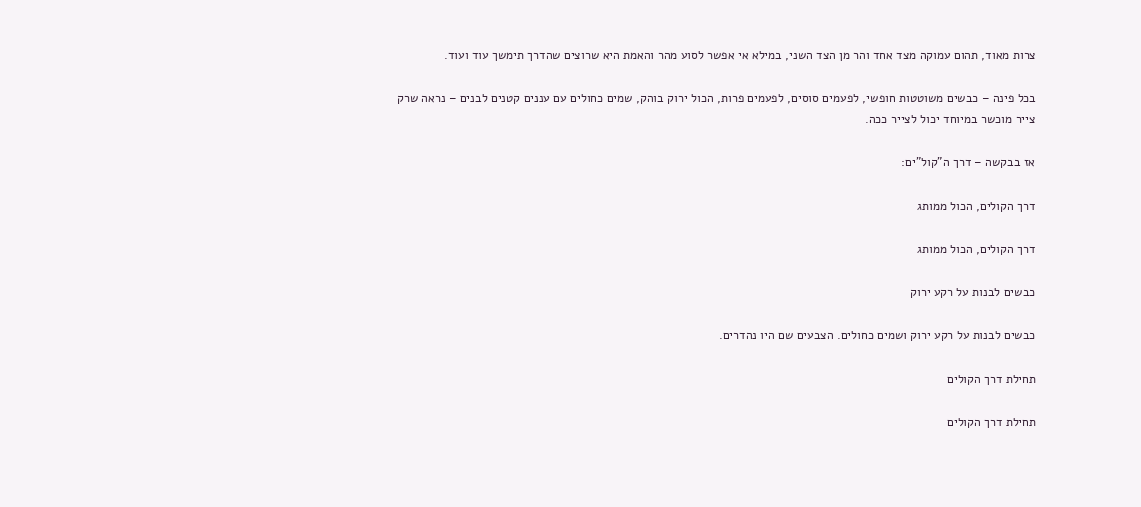צרות מאוד, תהום עמוקה מצד אחד והר מן הצד השני, במילא אי אפשר לסוע מהר והאמת היא שרוצים שהדרך תימשך עוד ועוד.

בכל פינה – כבשים משוטטות חופשי, לפעמים סוסים, לפעמים פרות, הכול ירוק בוהק, שמים כחולים עם עננים קטנים לבנים – נראה שרק צייר מוכשר במיוחד יכול לצייר ככה.

אז בבקשה – דרך ה”קול”ים:

דרך הקולים, הכול ממותג

דרך הקולים, הכול ממותג

כבשים לבנות על רקע ירוק

כבשים לבנות על רקע ירוק ושמים כחולים. הצבעים שם היו נהדרים.

תחילת דרך הקולים

תחילת דרך הקולים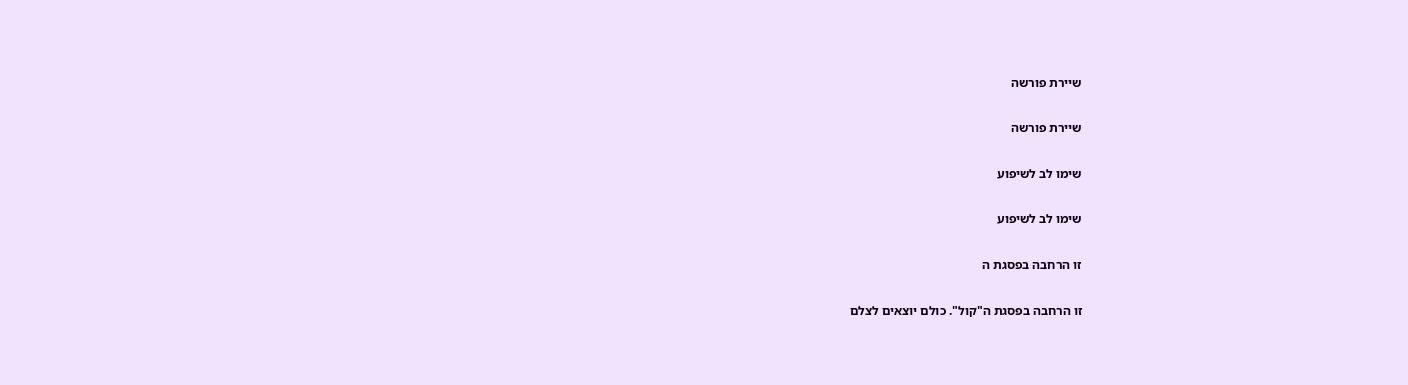שיירת פורשה

שיירת פורשה

שימו לב לשיפוע

שימו לב לשיפוע

זו הרחבה בפסגת ה

זו הרחבה בפסגת ה"קול". כולם יוצאים לצלם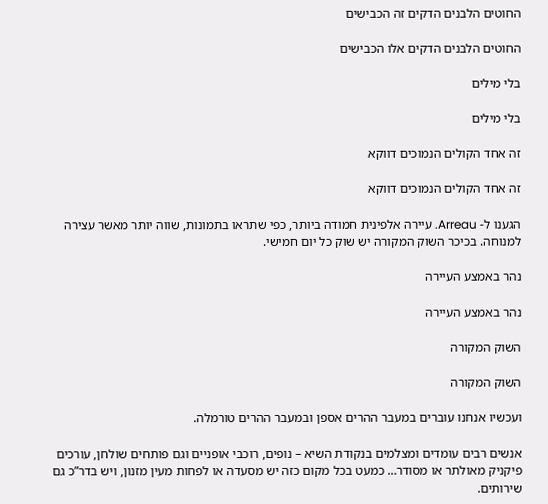החוטים הלבנים הדקים זה הכבישים

החוטים הלבנים הדקים אלו הכבישים

בלי מילים

בלי מילים

זה אחד הקולים הנמוכים דווקא

זה אחד הקולים הנמוכים דווקא

הגענו ל- Arreau. עיירה אלפינית חמודה ביותר, כפי שתראו בתמונות, שווה יותר מאשר עצירה למנוחה. בכיכר השוק המקורה יש שוק כל יום חמישי.

נהר באמצע העיירה

נהר באמצע העיירה

השוק המקורה

השוק המקורה

ועכשיו אנחנו עוברים במעבר ההרים אספן ובמעבר ההרים טורמלה.

אנשים רבים עומדים ומצלמים בנקודת השיא – נופים, רוכבי אופניים וגם פותחים שולחן, עורכים פיקניק מאולתר או מסודר… כמעט בכל מקום כזה יש מסעדה או לפחות מעין מזנון, ויש בדר”כ גם שירותים.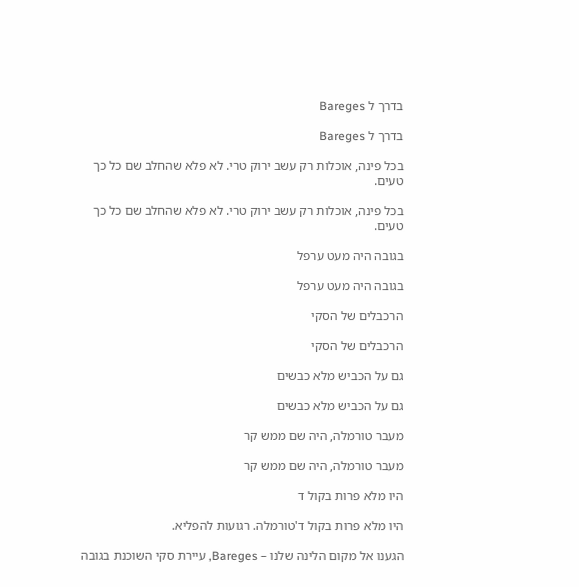בדרך ל Bareges

בדרך ל Bareges

בכל פינה, אוכלות רק עשב ירוק טרי. לא פלא שהחלב שם כל כך טעים.

בכל פינה, אוכלות רק עשב ירוק טרי. לא פלא שהחלב שם כל כך טעים.

בגובה היה מעט ערפל

בגובה היה מעט ערפל

הרכבלים של הסקי

הרכבלים של הסקי

גם על הכביש מלא כבשים

גם על הכביש מלא כבשים

מעבר טורמלה, היה שם ממש קר

מעבר טורמלה, היה שם ממש קר

היו מלא פרות בקול ד

היו מלא פרות בקול ד'טורמלה. רגועות להפליא.

הגענו אל מקום הלינה שלנו – Bareges, עיירת סקי השוכנת בגובה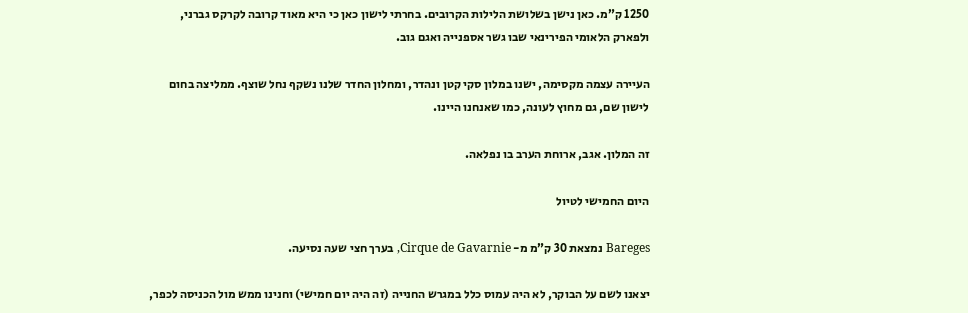1250 ק”מ. כאן נישן בשלושת הלילות הקרובים. בחרתי לישון כאן כי היא מאוד קרובה לקרקס גברני, ולפארק הלאומי הפירינאי שבו גשר אספנייה ואגם גוב.

העיירה עצמה מקסימה, ישנו במלון סקי קטן ונהדר, ומחלון החדר שלנו נשקף נחל שוצף. ממליצה בחום לישון שם, גם מחוץ לעונה, כמו שאנחנו היינו.

זה המלון. אגב, ארוחת הערב בו נפלאה.

היום החמישי לטיול

Bareges נמצאת 30 ק”מ מ- Cirque de Gavarnie, בערך חצי שעה נסיעה.

יצאנו לשם על הבוקר, לא היה עמוס כלל במגרש החנייה (זה היה יום חמישי) וחנינו ממש מול הכניסה לכפר,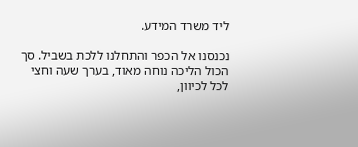ליד משרד המידע.

נכנסנו אל הכפר והתחלנו ללכת בשביל. סך הכול הליכה נוחה מאוד, בערך שעה וחצי לכל לכיוון,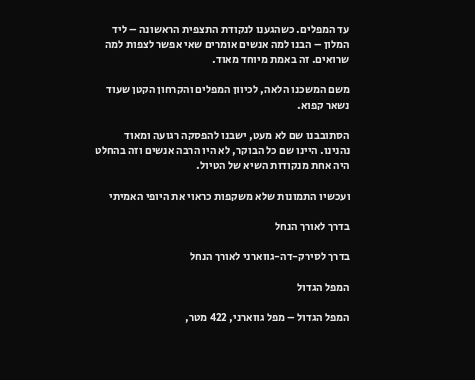עד המפלים. כשהגענו לנקודת התצפית הראשונה – ליד המלון – הבנו למה אנשים אומרים שאי אפשר לצפות למה שרואים. זה באמת מיוחד מאוד.

משם המשכנו הלאה, לכיוון המפלים והקרחון הקטן שעוד נשאר קפוא.

הסתובבנו שם לא מעט, ישבנו להפסקה רגועה ומאוד נהנינו. היינו שם כל הבוקר, לא היו הרבה אנשים וזה בהחלט היה אחת מנקודות השיא של הטיול.

ועכשיו התמונות שלא משקפות כראוי את היופי האמיתי

בדרך לאורך הנחל

בדרך לסירק-דה-גווארני לאורך הנחל

המפל הגדול

המפל הגדול – מפל גווארני, 422 מטר,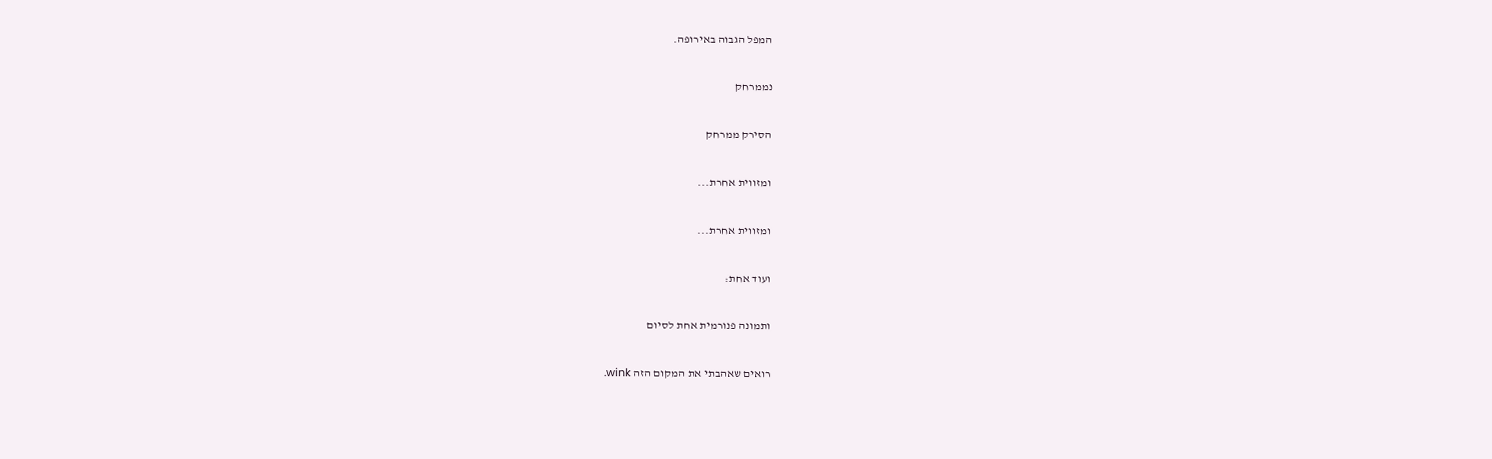המפל הגבוה באירופה.

נממרחק

הסירק ממרחק

ומזווית אחרת...

ומזווית אחרת...

ועוד אחת:

ותמונה פנורמית אחת לסיום

רואים שאהבתי את המקום הזה wink.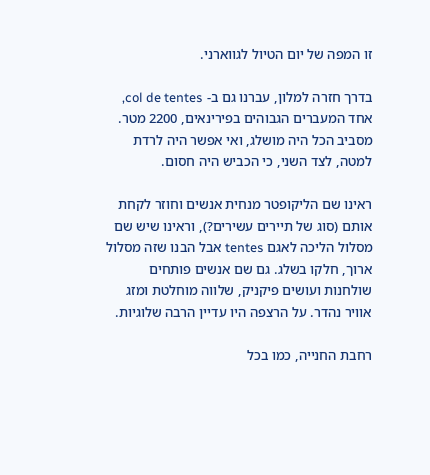זו המפה של יום הטיול לגווארני.

בדרך חזרה למלון, עברנו גם ב- col de tentes, אחד המעברים הגבוהים בפירינאים, 2200 מטר. מסביב הכל היה מושלג, ואי אפשר היה לרדת למטה, לצד השני, כי הכביש היה חסום.

ראינו שם הליקופטר מנחית אנשים וחוזר לקחת אותם (סוג של תיירים עשירים?), וראינו שיש שם מסלול הליכה לאגם tentes אבל הבנו שזה מסלול ארוך, חלקו בשלג. גם שם אנשים פותחים שולחנות ועושים פיקניק, שלווה מוחלטת ומזג אוויר נהדר. על הרצפה היו עדיין הרבה שלוגיות.

רחבת החנייה, כמו בכל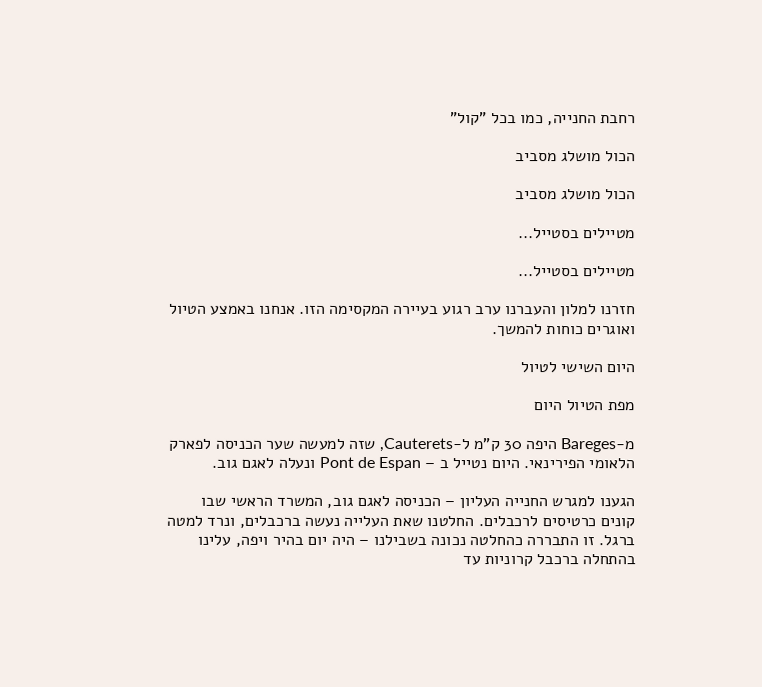רחבת החנייה, כמו בכל "קול"

הכול מושלג מסביב

הכול מושלג מסביב

מטיילים בסטייל...

מטיילים בסטייל...

חזרנו למלון והעברנו ערב רגוע בעיירה המקסימה הזו. אנחנו באמצע הטיול ואוגרים כוחות להמשך.

היום השישי לטיול

מפת הטיול היום

מ-Bareges היפה 30 ק”מ ל-Cauterets, שזה למעשה שער הכניסה לפארק הלאומי הפירינאי. היום נטייל ב – Pont de Espan ונעלה לאגם גוב.

הגענו למגרש החנייה העליון – הכניסה לאגם גוב, המשרד הראשי שבו קונים כרטיסים לרכבלים. החלטנו שאת העלייה נעשה ברכבלים, ונרד למטה ברגל. זו התבררה כהחלטה נכונה בשבילנו – היה יום בהיר ויפה, עלינו בהתחלה ברכבל קרוניות עד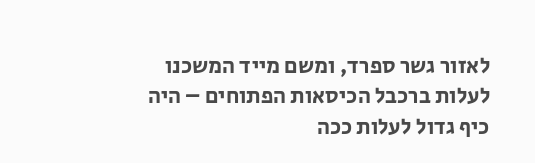לאזור גשר ספרד, ומשם מייד המשכנו לעלות ברכבל הכיסאות הפתוחים – היה כיף גדול לעלות ככה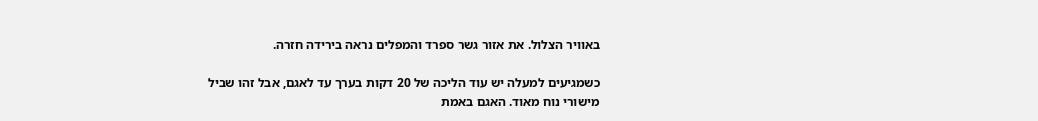באוויר הצלול. את אזור גשר ספרד והמפלים נראה בירידה חזרה.

כשמגיעים למעלה יש עוד הליכה של 20 דקות בערך עד לאגם, אבל זהו שביל מישורי נוח מאוד. האגם באמת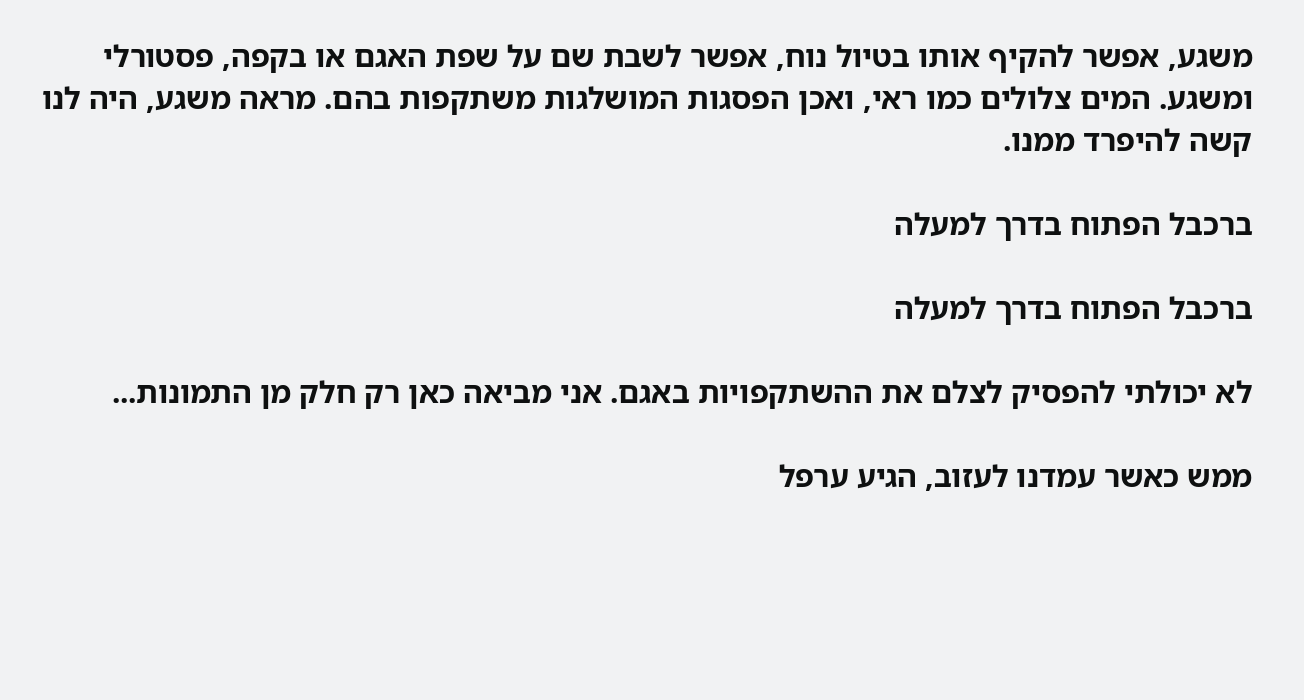משגע, אפשר להקיף אותו בטיול נוח, אפשר לשבת שם על שפת האגם או בקפה, פסטורלי ומשגע. המים צלולים כמו ראי, ואכן הפסגות המושלגות משתקפות בהם. מראה משגע, היה לנו קשה להיפרד ממנו.

ברכבל הפתוח בדרך למעלה

ברכבל הפתוח בדרך למעלה

לא יכולתי להפסיק לצלם את ההשתקפויות באגם. אני מביאה כאן רק חלק מן התמונות...

ממש כאשר עמדנו לעזוב, הגיע ערפל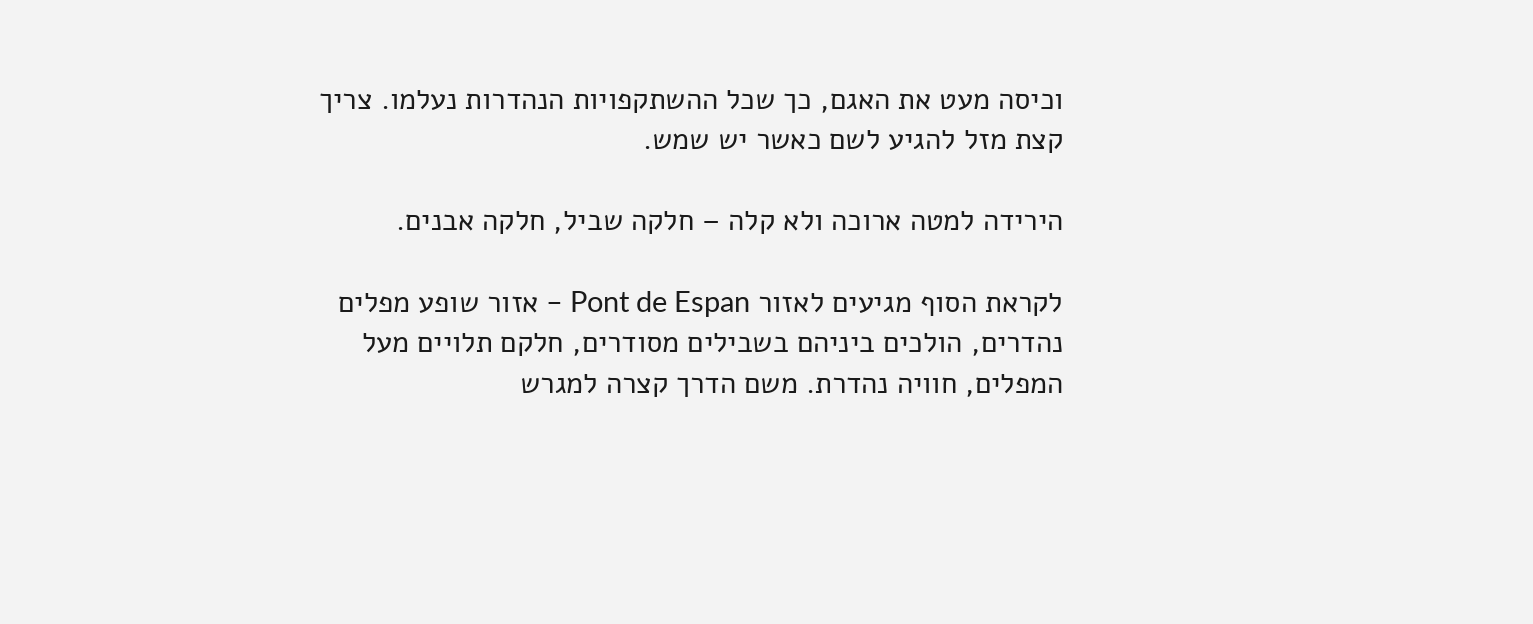וכיסה מעט את האגם, כך שכל ההשתקפויות הנהדרות נעלמו. צריך קצת מזל להגיע לשם כאשר יש שמש.

הירידה למטה ארוכה ולא קלה – חלקה שביל, חלקה אבנים.

לקראת הסוף מגיעים לאזור Pont de Espan – אזור שופע מפלים נהדרים, הולכים ביניהם בשבילים מסודרים, חלקם תלויים מעל המפלים, חוויה נהדרת. משם הדרך קצרה למגרש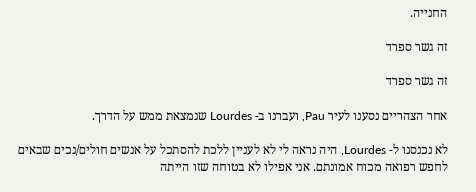החנייה.

זה גשר ספרד

זה גשר ספרד

אחר הצהריים נסענו לעיר Pau, ועברנו ב- Lourdes שנמצאת ממש על הדרך.

לא נכנסנו ל- Lourdes, היה נראה לי לא לעניין ללכת להסתכל על אנשים חולים/נכים שבאים לחפש רפואה מכוח אמונתם. אני אפילו לא בטוחה שזו הייתה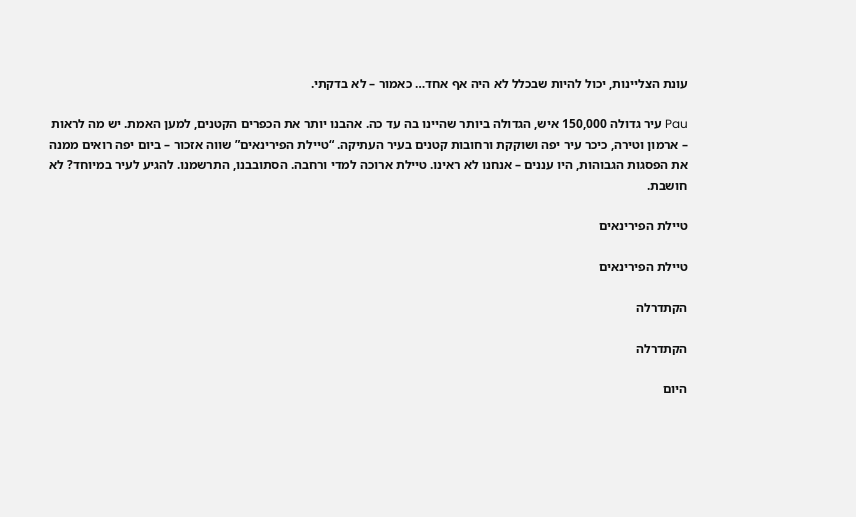עונת הצליינות, יכול להיות שבכלל לא היה אף אחד… כאמור – לא בדקתי.

Pau עיר גדולה 150,000 איש, הגדולה ביותר שהיינו בה עד כה. אהבנו יותר את הכפרים הקטנים, למען האמת. יש מה לראות – ארמון וטירה, כיכר עיר יפה ושוקקת ורחובות קטנים בעיר העתיקה. “טיילת הפירינאים” שווה אזכור – ביום יפה רואים ממנה את הפסגות הגבוהות, היו עננים – אנחנו לא ראינו. טיילת ארוכה למדי ורחבה. הסתובבנו, התרשמנו. להגיע לעיר במיוחד? לא חושבת.

טיילת הפירינאים

טיילת הפירינאים

הקתדרלה

הקתדרלה

היום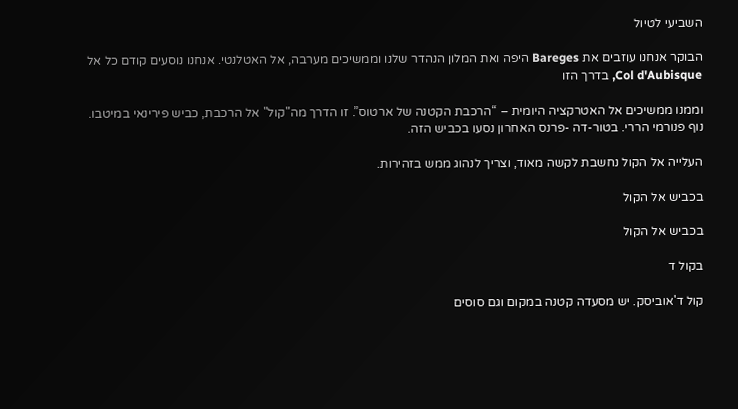השביעי לטיול

הבוקר אנחנו עוזבים את Bareges היפה ואת המלון הנהדר שלנו וממשיכים מערבה, אל האטלנטי. אנחנו נוסעים קודם כל אל Col d'Aubisque, בדרך הזו

וממנו ממשיכים אל האטרקציה היומית – “הרכבת הקטנה של ארטוס”. זו הדרך מה"קול" אל הרכבת, כביש פירינאי במיטבו. נוף פנורמי הררי. בטור-דה -פרנס האחרון נסעו בכביש הזה.

העלייה אל הקול נחשבת לקשה מאוד, וצריך לנהוג ממש בזהירות.

בכביש אל הקול

בכביש אל הקול

בקול ד

קול ד'אוביסק. יש מסעדה קטנה במקום וגם סוסים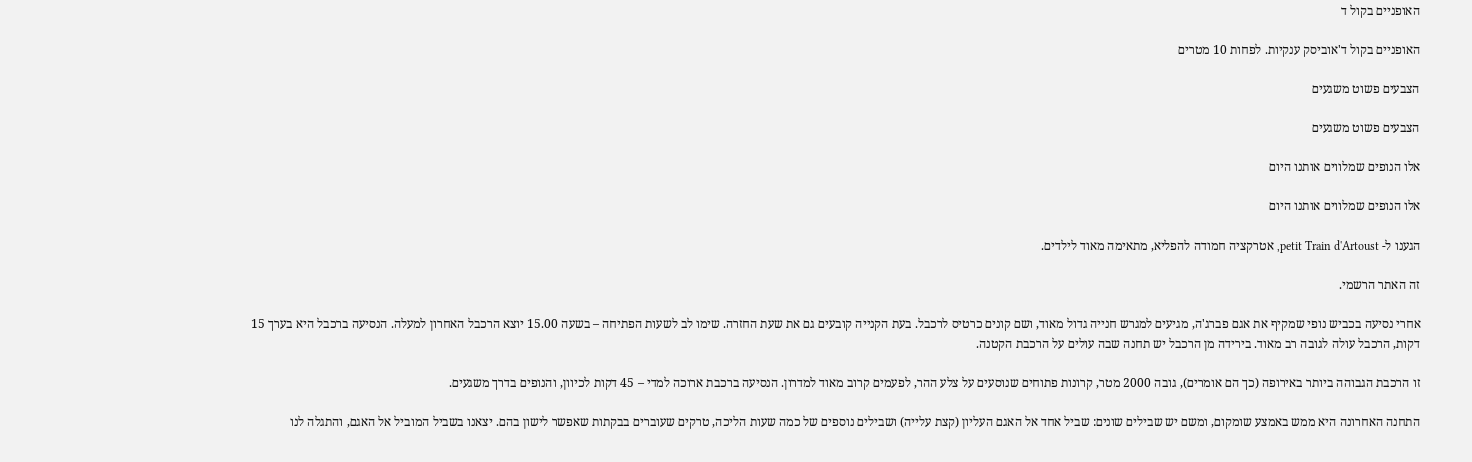האופניים בקול ד

האופניים בקול ד'אוביסק ענקיות. לפחות 10 מטרים

הצבעים פשוט משגעים

הצבעים פשוט משגעים

אלו הנופים שמלווים אותנו היום

אלו הנופים שמלווים אותנו היום

הגענו ל- petit Train d'Artoust, אטרקציה חמודה להפליא, מתאימה מאוד לילדים.

זה האתר הרשמי.

אחרי נסיעה בכביש נופי שמקיף את אגם פברג'ה, מגיעים למגרש חנייה גדול מאוד, ושם קונים כרטיס לרכבל. בעת הקנייה קובעים גם את שעת החזרה. שימו לב לשעות הפתיחה – בשעה 15.00 יוצא הרכבל האחרון למעלה. הנסיעה ברכבל היא בערך 15 דקות, הרכבל עולה לגובה רב מאוד. בירידה מן הרכבל יש תחנה שבה עולים על הרכבת הקטנה.

זו הרכבת הגבוהה ביותר באירופה (כך הם אומרים), גובה 2000 מטר, קרונות פתוחים שנוסעים על צלע ההר, לפעמים קרוב מאוד למדרון. הנסיעה ברכבת ארוכה למדי – 45 דקות לכיוון, והנופים בדרך משגעים.

התחנה האחרונה היא ממש באמצע שומקום, ומשם יש שבילים שונים: שביל אחד אל האגם העליון (קצת עלייה) ושבילים נוספים של כמה שעות הליכה, טרקים שעוברים בבקתות שאפשר לישון בהם. יצאנו בשביל המוביל אל האגם, והתגלה לנו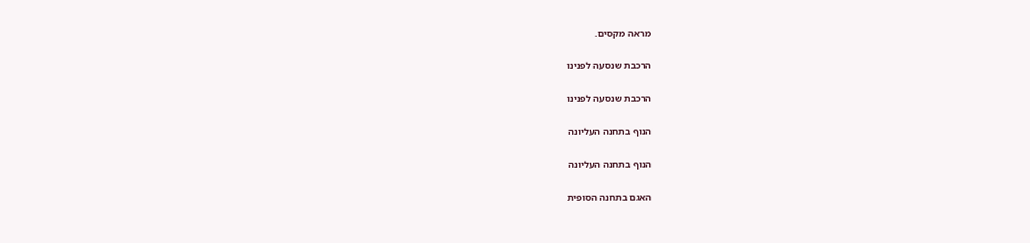מראה מקסים.

הרכבת שנסעה לפנינו

הרכבת שנסעה לפנינו

הנוף בתחנה העליונה

הנוף בתחנה העליונה

האגם בתחנה הסופית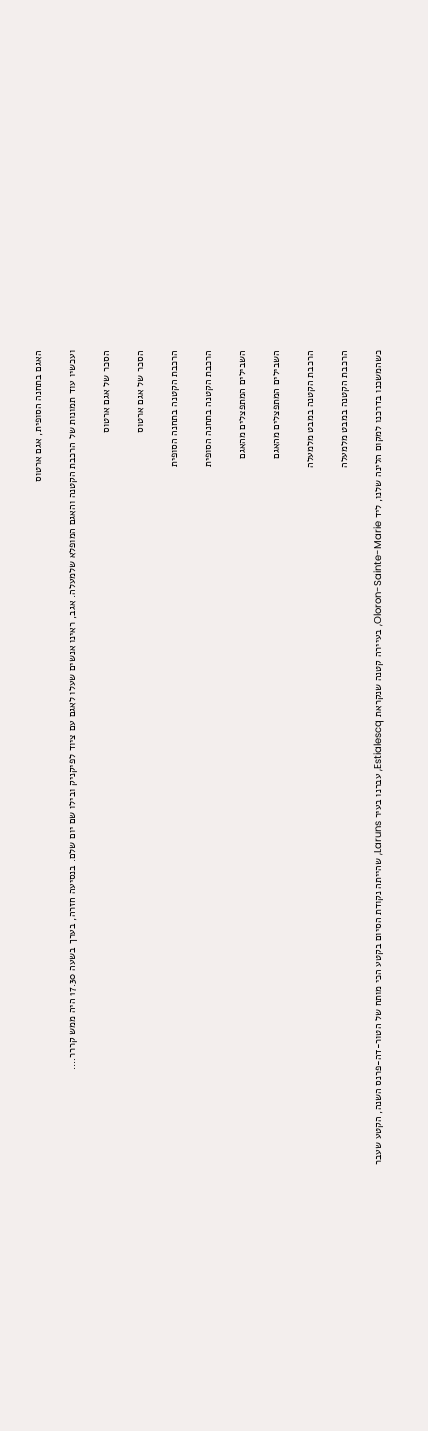האגם בתחנה הסופית, אגם ארטוס

ועכשיו עוד תמונות של הרכבת הקטנה והאגם המופלא שלמעלה. אגב, ראינו אנשים שעלו לאגם עם ציוד לפיקניק ובילו שם יום שלם. בנסיעה חזרה, בערך בשעה 17.30 היה ממש קררר….

הסכר של אגם ארטוס

הסכר של אגם ארטוס

הרכבת הקטנה בתחנה הסופית

הרכבת הקטנה בתחנה הסופית

השבילים המתפצלים מהאגם

השבילים המתפצלים מהאגם

הרכבת הקטנה במבט מלמעלה

הרכבת הקטנה במבט מלמעלה

כשהמשכנו בדרכנו למקום הלינה שלנו, ליד Oloron-Sainte-Marie, בעיירה קטנה שנקראת Estialescq, עברנו בעיר Laruns, שהייתה נקודת הסיום בקטע הכי מותח של הטור-דה-פרנס השנה, הקטע שעבר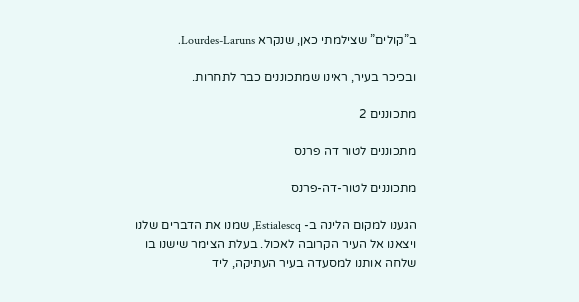ב”קולים” שצילמתי כאן, שנקרא Lourdes-Laruns.

ובכיכר בעיר, ראינו שמתכוננים כבר לתחרות.

מתכוננים 2

מתכוננים לטור דה פרנס

מתכוננים לטור-דה-פרנס

הגענו למקום הלינה ב- Estialescq, שמנו את הדברים שלנו ויצאנו אל העיר הקרובה לאכול. בעלת הצימר שישנו בו שלחה אותנו למסעדה בעיר העתיקה, ליד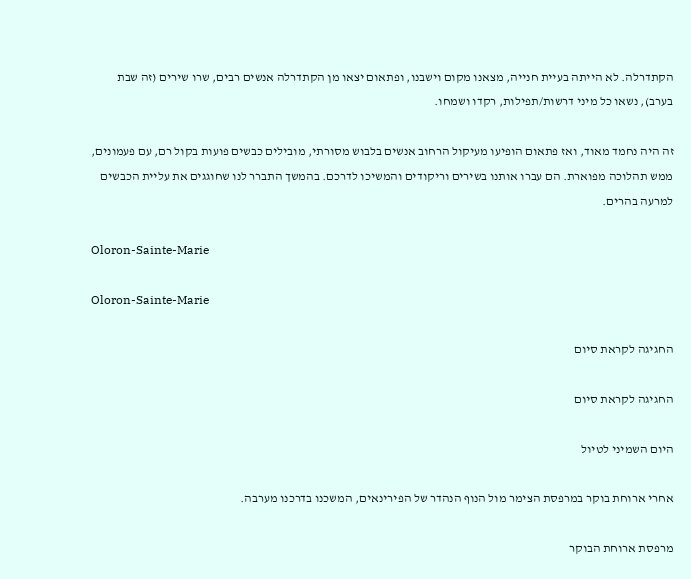הקתדרלה. לא הייתה בעיית חנייה, מצאנו מקום וישבנו, ופתאום יצאו מן הקתדרלה אנשים רבים, שרו שירים (זה שבת בערב), נשאו כל מיני דרשות/תפילות, רקדו ושמחו.

זה היה נחמד מאוד, ואז פתאום הופיעו מעיקול הרחוב אנשים בלבוש מסורתי, מובילים כבשים פועות בקול רם, עם פעמונים, ממש תהלוכה מפוארת. הם עברו אותנו בשירים וריקודים והמשיכו לדרכם. בהמשך התברר לנו שחוגגים את עליית הכבשים למרעה בהרים.

Oloron-Sainte-Marie

Oloron-Sainte-Marie

החגיגה לקראת סיום

החגיגה לקראת סיום

היום השמיני לטיול

אחרי ארוחת בוקר במרפסת הצימר מול הנוף הנהדר של הפירינאים, המשכנו בדרכנו מערבה.

מרפסת ארוחת הבוקר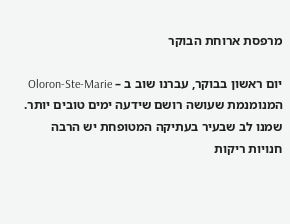מרפסת ארוחת הבוקר

יום ראשון בבוקר, עברנו שוב ב – Oloron-Ste-Marie המנומנמת שעושה רושם שידעה ימים טובים יותר. שמנו לב שבעיר בעתיקה המטופחת יש הרבה חנויות ריקות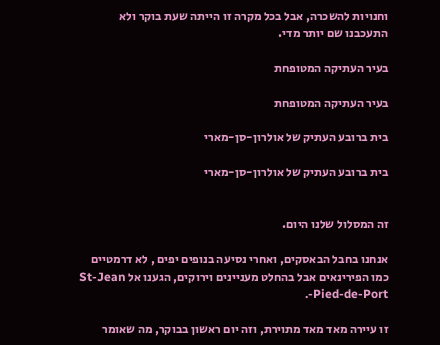וחנויות להשכרה, אבל בכל מקרה זו הייתה שעת בוקר ולא התעכבנו שם יותר מדי.

בעיר העתיקה המטופחת

בעיר העתיקה המטופחת

בית ברובע העתיק של אולרון-סן-מארי

בית ברובע העתיק של אולרון-סן-מארי


זה המסלול שלנו היום.

אנחנו בחבל הבאסקים, ואחרי נסיעה בנופים יפים , לא דרמטיים כמו הפירינאים אבל בהחלט מעניינים וירוקים, הגענו אל St-Jean -Pied-de-Port.

זו עיירה מאד מאד מתוירת, וזה יום ראשון בבוקר, מה שאומר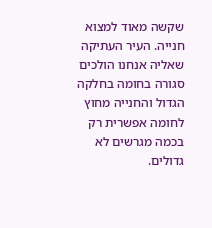שקשה מאוד למצוא חנייה. העיר העתיקה שאליה אנחנו הולכים סגורה בחומה בחלקה הגדול והחנייה מחוץ לחומה אפשרית רק בכמה מגרשים לא גדולים.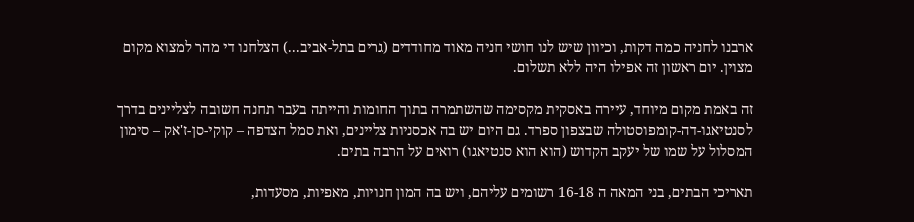ארבנו לחניה כמה דקות, וכיוון שיש לנו חושי חניה מאוד מחודדים (גרים בתל-אביב...) הצלחנו די מהר למצוא מקום מצוין. יום ראשון זה אפילו היה ללא תשלום.

זה באמת מקום מיוחד, עיירה באסקית מקסימה שהשתמרה בתוך החומות והייתה בעבר תחנה חשובה לצליינים בדרך לסנטיאגו-דה-קומפוסטולה שבצפון ספרד. גם היום יש בה אכסניות צליינים, ואת סמל הצדפה – קוקי-סן-ז'אק – סימון המסלול על שמו של יעקב הקדוש (הוא הוא סנטיאגו) רואים על הרבה בתים.

תאריכי הבתים, בני המאה ה 16-18 רשומים עליהם, ויש בה המון חנויות, מאפיות, מסעדות,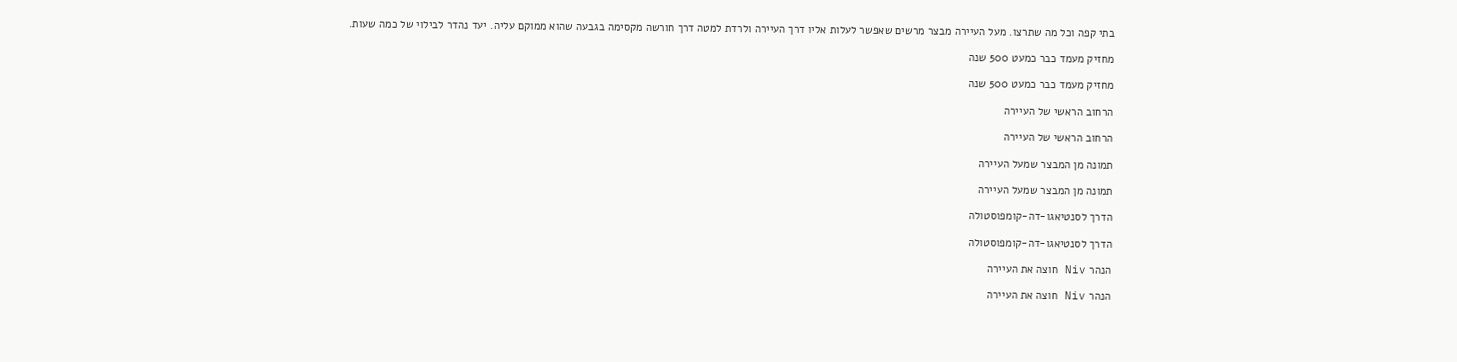בתי קפה וכל מה שתרצו. מעל העיירה מבצר מרשים שאפשר לעלות אליו דרך העיירה ולרדת למטה דרך חורשה מקסימה בגבעה שהוא ממוקם עליה. יעד נהדר לבילוי של כמה שעות.

מחזיק מעמד כבר כמעט 500 שנה

מחזיק מעמד כבר כמעט 500 שנה

הרחוב הראשי של העיירה

הרחוב הראשי של העיירה

תמונה מן המבצר שמעל העיירה

תמונה מן המבצר שמעל העיירה

הדרך לסנטיאגו-דה-קומפוסטולה

הדרך לסנטיאגו-דה-קומפוסטולה

הנהר Niv חוצה את העיירה

הנהר Niv חוצה את העיירה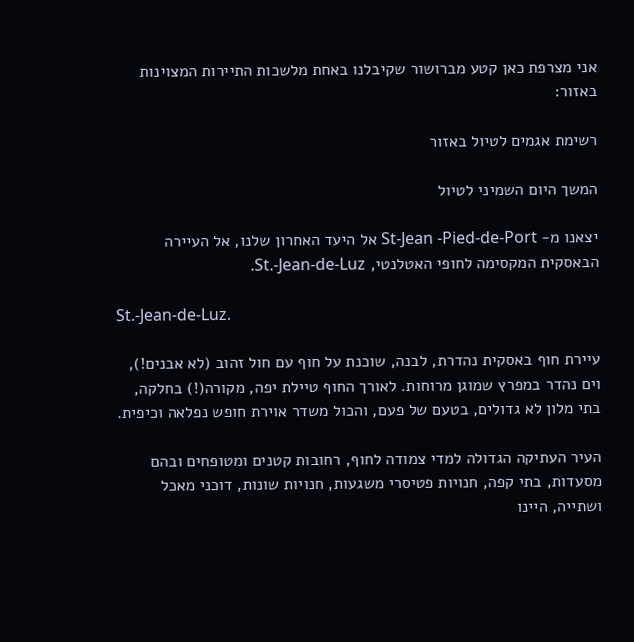אני מצרפת כאן קטע מברושור שקיבלנו באחת מלשכות התיירות המצוינות באזור:

רשימת אגמים לטיול באזור

המשך היום השמיני לטיול

יצאנו מ- St-Jean -Pied-de-Port אל היעד האחרון שלנו, אל העיירה הבאסקית המקסימה לחופי האטלנטי, St.-Jean-de-Luz.

St.-Jean-de-Luz.

עיירת חוף באסקית נהדרת, לבנה, שוכנת על חוף עם חול זהוב (לא אבנים!), וים נהדר במפרץ שמוגן מרוחות. לאורך החוף טיילת יפה, מקורה(!) בחלקה, בתי מלון לא גדולים, בטעם של פעם, והכול משדר אוירת חופש נפלאה וכיפית.

העיר העתיקה הגדולה למדי צמודה לחוף, רחובות קטנים ומטופחים ובהם מסעדות, בתי קפה, חנויות פטיסרי משגעות, חנויות שונות, דוכני מאכל ושתייה, היינו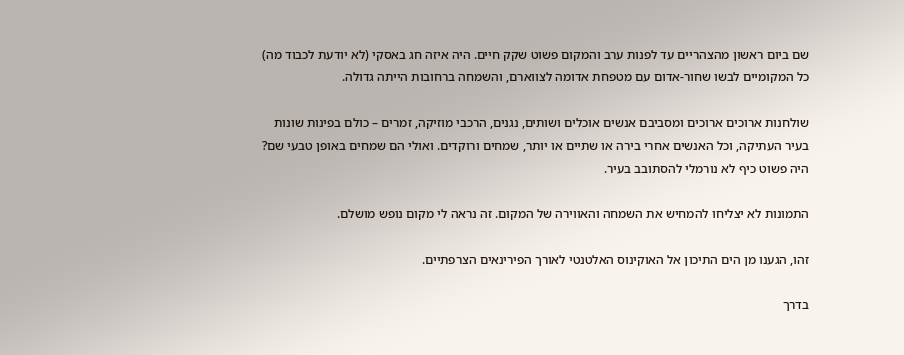שם ביום ראשון מהצהריים עד לפנות ערב והמקום פשוט שקק חיים. היה איזה חג באסקי (לא יודעת לכבוד מה) כל המקומיים לבשו שחור-אדום עם מטפחת אדומה לצווארם, והשמחה ברחובות הייתה גדולה.

שולחנות ארוכים ארוכים ומסביבם אנשים אוכלים ושותים, נגנים, הרכבי מוזיקה, זמרים – כולם בפינות שונות בעיר העתיקה, וכל האנשים אחרי בירה או שתיים או יותר, שמחים ורוקדים. ואולי הם שמחים באופן טבעי שם? היה פשוט כיף לא נורמלי להסתובב בעיר.

התמונות לא יצליחו להמחיש את השמחה והאווירה של המקום. זה נראה לי מקום נופש מושלם.

זהו, הגענו מן הים התיכון אל האוקינוס האלטנטי לאורך הפירינאים הצרפתיים.

בדרך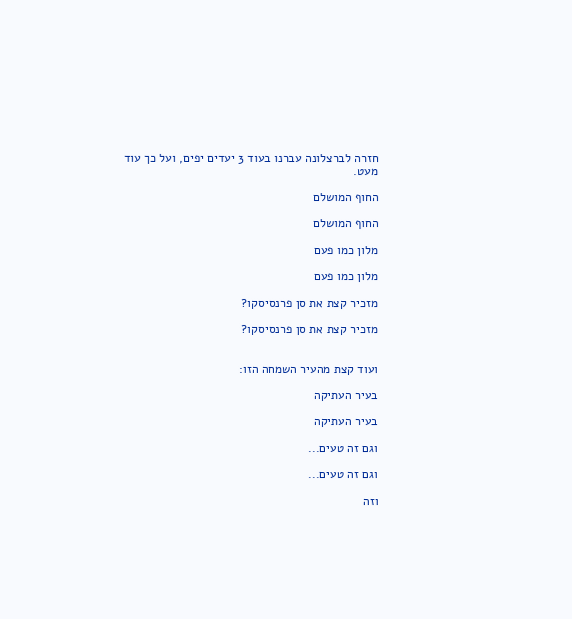חזרה לברצלונה עברנו בעוד 3 יעדים יפים, ועל כך עוד מעט.

החוף המושלם

החוף המושלם

מלון כמו פעם

מלון כמו פעם

מזכיר קצת את סן פרנסיסקו?

מזכיר קצת את סן פרנסיסקו?


ועוד קצת מהעיר השמחה הזו:

בעיר העתיקה

בעיר העתיקה

וגם זה טעים...

וגם זה טעים...

וזה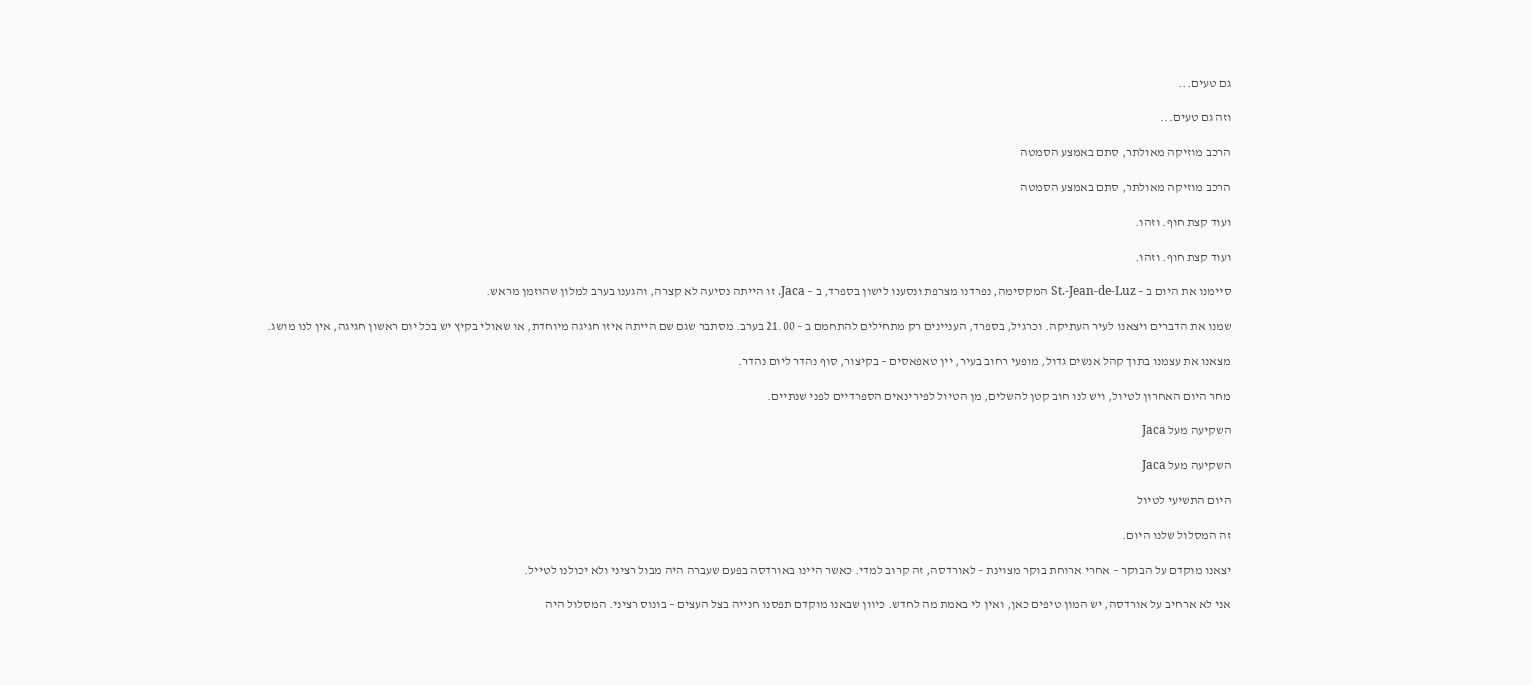גם טעים...

וזה גם טעים...

הרכב מוזיקה מאולתר, סתם באמצע הסמטה

הרכב מוזיקה מאולתר, סתם באמצע הסמטה

ועוד קצת חוף. וזהו.

ועוד קצת חוף. וזהו.

סיימנו את היום ב – St.-Jean-de-Luz המקסימה, נפרדנו מצרפת ונסענו לישון בספרד, ב – Jaca. זו הייתה נסיעה לא קצרה, והגענו בערב למלון שהוזמן מראש.

שמנו את הדברים ויצאנו לעיר העתיקה. וכרגיל, בספרד, העניינים רק מתחילים להתחמם ב – 21.00 בערב. מסתבר שגם שם הייתה איזו חגיגה מיוחדת, או שאולי בקיץ יש בכל יום ראשון חגיגה, אין לנו מושג.

מצאנו את עצמנו בתוך קהל אנשים גדול, מופעי רחוב בעיר, יין טאפאסים – בקיצור, סוף נהדר ליום נהדר.

מחר היום האחרון לטיול, ויש לנו חוב קטן להשלים, מן הטיול לפירינאים הספרדיים לפני שנתיים.

השקיעה מעל Jaca

השקיעה מעל Jaca

היום התשיעי לטיול

זה המסלול שלנו היום.

יצאנו מוקדם על הבוקר – אחרי ארוחת בוקר מצוינת – לאורדסה, זה קרוב למדי. כאשר היינו באורדסה בפעם שעברה היה מבול רציני ולא יכולנו לטייל.

אני לא ארחיב על אורדסה, יש המון טיפים כאן, ואין לי באמת מה לחדש. כיוון שבאנו מוקדם תפסנו חנייה בצל העצים – בונוס רציני. המסלול היה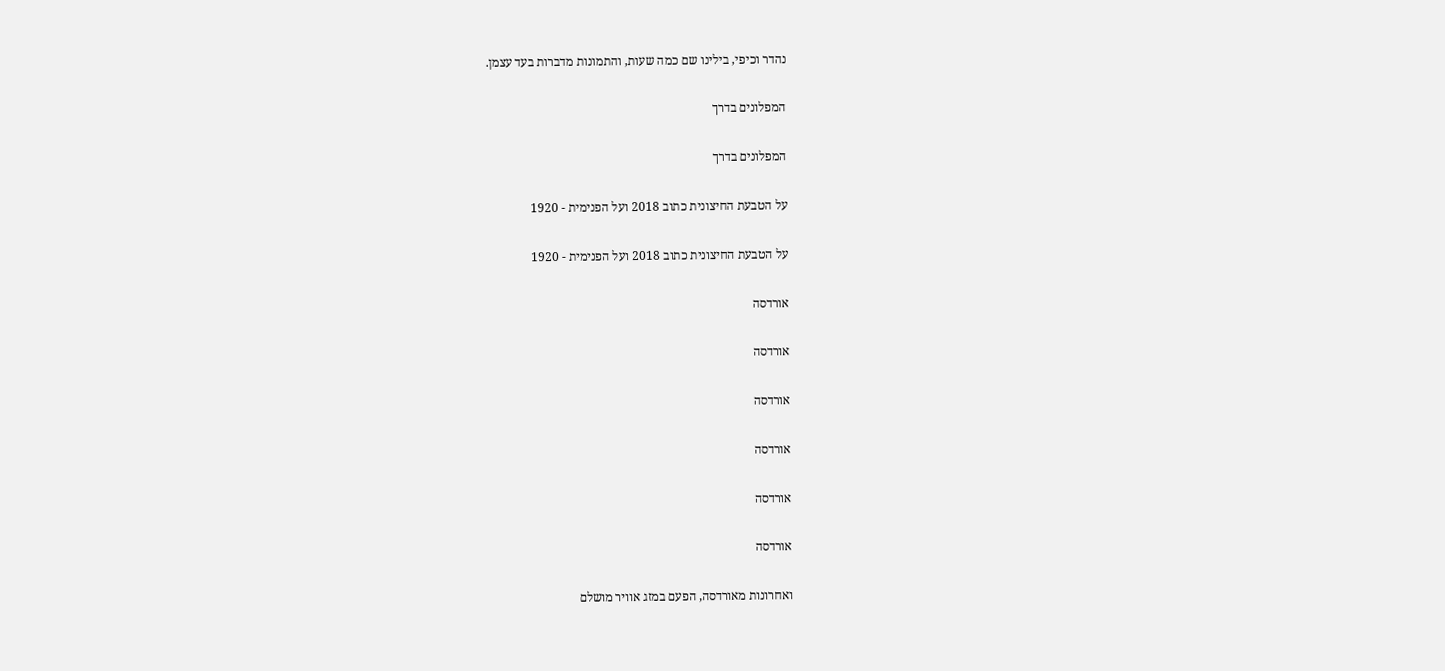נהדר וכיפי, בילינו שם כמה שעות, והתמונות מדברות בעד עצמן.

המפלונים בדרך

המפלונים בדרך

על הטבעת החיצונית כתוב 2018 ועל הפנימית - 1920

על הטבעת החיצונית כתוב 2018 ועל הפנימית - 1920

אורדסה

אורדסה

אורדסה

אורדסה

אורדסה

אורדסה

ואחרונות מאורדסה, הפעם במזג אוויר מושלם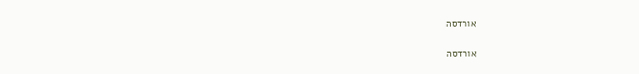אורדסה

אורדסה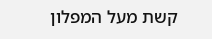קשת מעל המפלון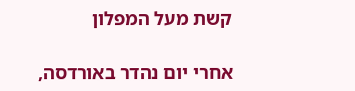קשת מעל המפלון

אחרי יום נהדר באורדסה,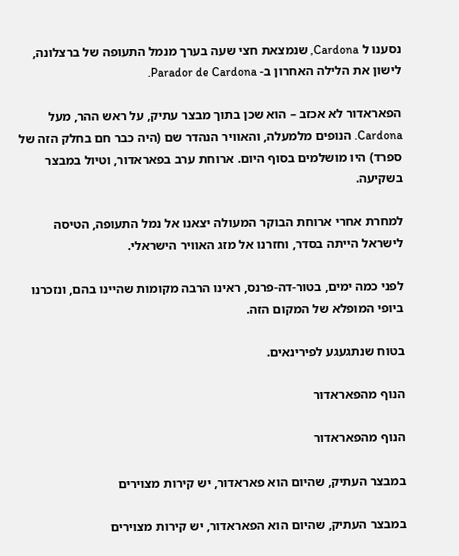נסענו ל Cardona, שנמצאת חצי שעה בערך מנמל התעופה של ברצלונה, לישון את הלילה האחרון ב- Parador de Cardona.

הפאראדור לא אכזב – הוא שכן בתוך מבצר עתיק, על ראש ההר, מעל Cardona. הנופים מלמעלה, והאוויר הנהדר שם (היה כבר חם בחלק הזה של ספרד) היו מושלמים בסוף היום. ארוחת ערב בפאראדור, וטיול במבצר בשקיעה.

למחרת אחרי ארוחת הבוקר המעולה יצאנו אל נמל התעופה, הטיסה לישראל הייתה בסדר, וחזרנו אל מזג האוויר הישראלי.

לפני כמה ימים, בטור-דה-פרנס, ראינו הרבה מקומות שהיינו בהם, ונזכרנו ביופי המופלא של המקום הזה.

בטוח שנתגעגע לפירינאים.

הנוף מהפאראדור

הנוף מהפאראדור

במבצר העתיק, שהיום הוא פאראדור, יש קירות מצוירים

במבצר העתיק, שהיום הוא הפאראדור, יש קירות מצוירים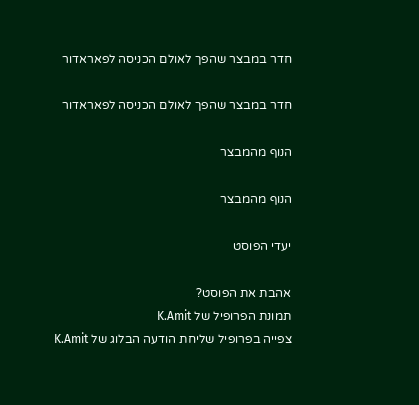חדר במבצר שהפך לאולם הכניסה לפאראדור

חדר במבצר שהפך לאולם הכניסה לפאראדור

הנוף מהמבצר

הנוף מהמבצר

יעדי הפוסט

אהבת את הפוסט?
תמונת הפרופיל של K.Amit
צפייה בפרופיל שליחת הודעה הבלוג של K.Amit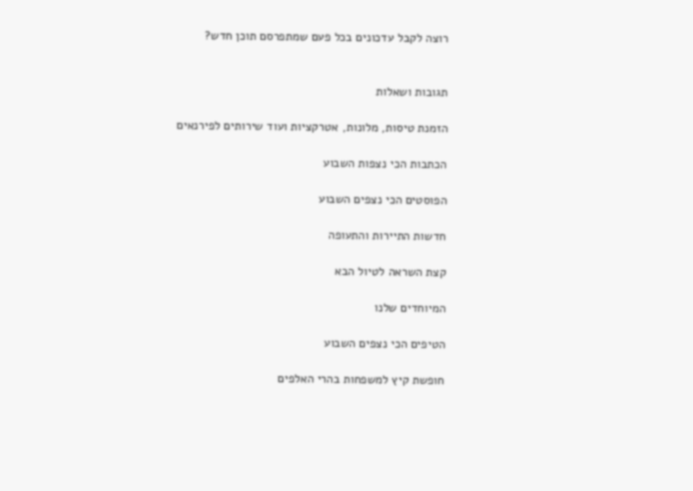רוצה לקבל עדכונים בכל פעם שמתפרסם תוכן חדש?


תגובות ושאלות

הזמנת טיסות, מלונות, אטרקציות ועוד שירותים לפירנאים

הכתבות הכי נצפות השבוע

הפוסטים הכי נצפים השבוע

חדשות התיירות והתעופה

קצת השראה לטיול הבא

המיוחדים שלנו

הטיפים הכי נצפים השבוע

חופשת קיץ למשפחות בהרי האלפים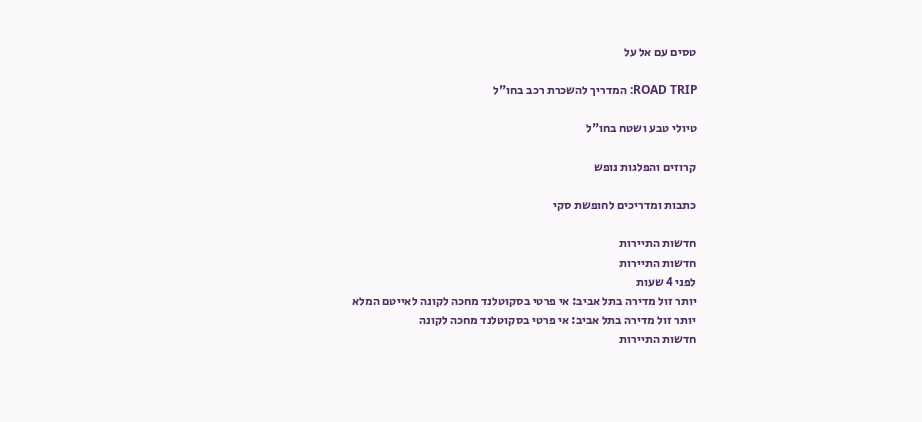טסים עם אל על

ROAD TRIP: המדריך להשכרת רכב בחו"ל

טיולי טבע ושטח בחו"ל

קרוזים והפלגות נופש

כתבות ומדריכים לחופשת סקי

חדשות התיירות
חדשות התיירות
לפני 4 שעות
יותר זול מדירה בתל אביב: אי פרטי בסקוטלנד מחכה לקונה לאייטם המלא
יותר זול מדירה בתל אביב: אי פרטי בסקוטלנד מחכה לקונה
חדשות התיירות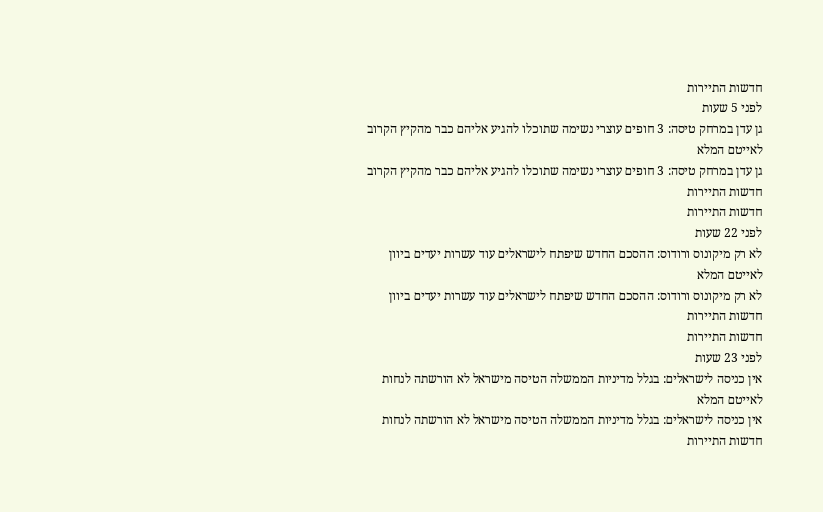חדשות התיירות
לפני 5 שעות
גן עדן במרחק טיסה: 3 חופים עוצרי נשימה שתוכלו להגיע אליהם כבר מהקיץ הקרוב לאייטם המלא
גן עדן במרחק טיסה: 3 חופים עוצרי נשימה שתוכלו להגיע אליהם כבר מהקיץ הקרוב
חדשות התיירות
חדשות התיירות
לפני 22 שעות
לא רק מיקונוס ורודוס: ההסכם החדש שיפתח לישראלים עוד עשרות יעדים ביוון לאייטם המלא
לא רק מיקונוס ורודוס: ההסכם החדש שיפתח לישראלים עוד עשרות יעדים ביוון
חדשות התיירות
חדשות התיירות
לפני 23 שעות
אין כניסה לישראלים: בגלל מדיניות הממשלה הטיסה מישראל לא הורשתה לנחות לאייטם המלא
אין כניסה לישראלים: בגלל מדיניות הממשלה הטיסה מישראל לא הורשתה לנחות
חדשות התיירות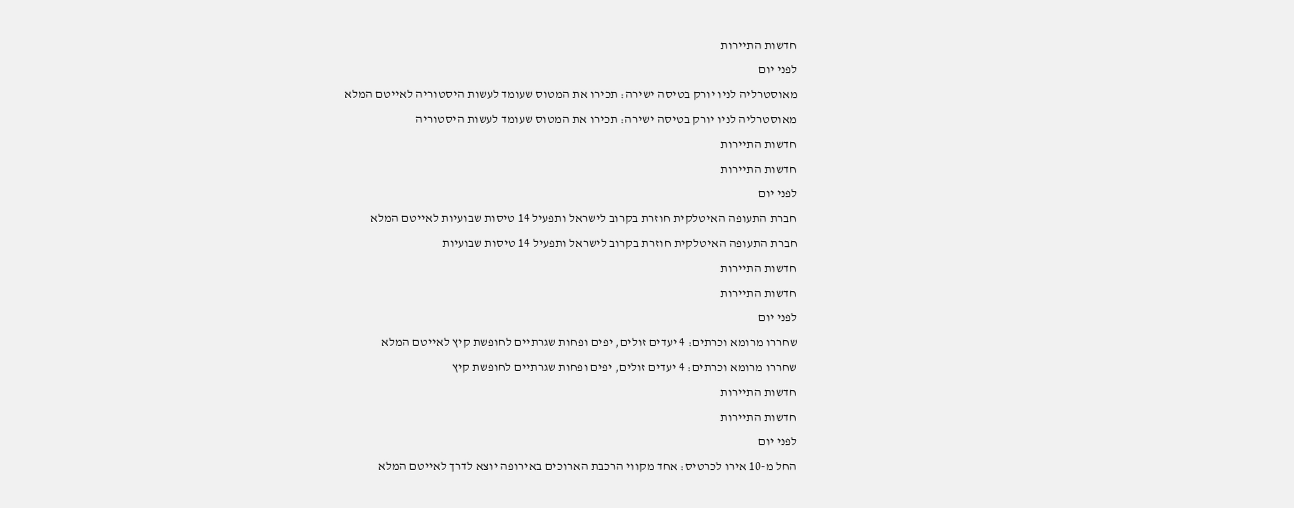חדשות התיירות
לפני יום
מאוסטרליה לניו יורק בטיסה ישירה: תכירו את המטוס שעומד לעשות היסטוריה לאייטם המלא
מאוסטרליה לניו יורק בטיסה ישירה: תכירו את המטוס שעומד לעשות היסטוריה
חדשות התיירות
חדשות התיירות
לפני יום
חברת התעופה האיטלקית חוזרת בקרוב לישראל ותפעיל 14 טיסות שבועיות לאייטם המלא
חברת התעופה האיטלקית חוזרת בקרוב לישראל ותפעיל 14 טיסות שבועיות
חדשות התיירות
חדשות התיירות
לפני יום
שחררו מרומא וכרתים: 4 יעדים זולים, יפים ופחות שגרתיים לחופשת קיץ לאייטם המלא
שחררו מרומא וכרתים: 4 יעדים זולים, יפים ופחות שגרתיים לחופשת קיץ
חדשות התיירות
חדשות התיירות
לפני יום
החל מ-10 אירו לכרטיס: אחד מקווי הרכבת הארוכים באירופה יוצא לדרך לאייטם המלא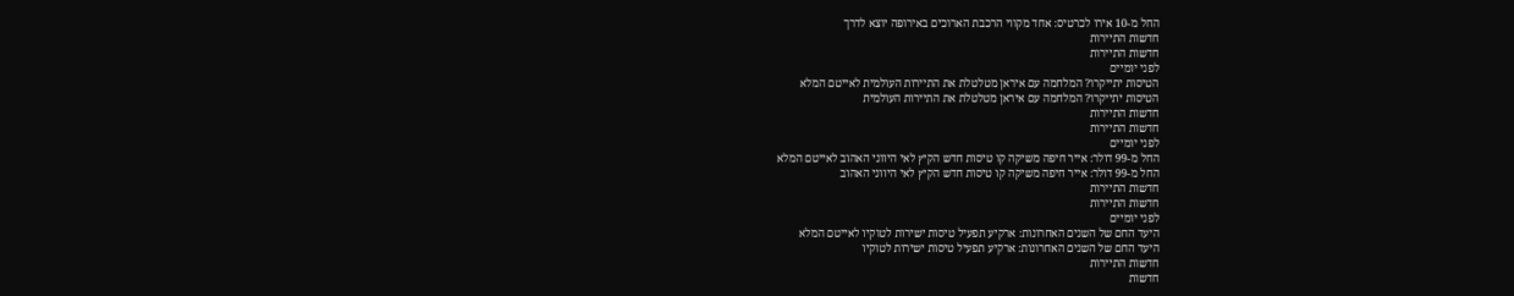החל מ-10 אירו לכרטיס: אחד מקווי הרכבת הארוכים באירופה יוצא לדרך
חדשות התיירות
חדשות התיירות
לפני יומיים
הטיסות יתייקרו? המלחמה עם איראן מטלטלת את התיירות העולמית לאייטם המלא
הטיסות יתייקרו? המלחמה עם איראן מטלטלת את התיירות העולמית
חדשות התיירות
חדשות התיירות
לפני יומיים
החל מ-99 דולר: אייר חיפה משיקה קו טיסות חדש הקיץ לאי היווני האהוב לאייטם המלא
החל מ-99 דולר: אייר חיפה משיקה קו טיסות חדש הקיץ לאי היווני האהוב
חדשות התיירות
חדשות התיירות
לפני יומיים
היעד החם של השנים האחרונות: ארקיע תפעיל טיסות ישירות לטוקיו לאייטם המלא
היעד החם של השנים האחרונות: ארקיע תפעיל טיסות ישירות לטוקיו
חדשות התיירות
חדשות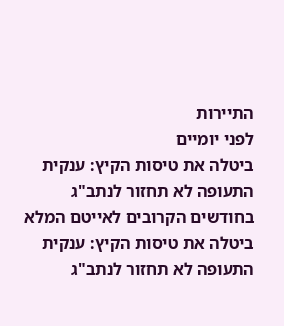התיירות
לפני יומיים
ביטלה את טיסות הקיץ: ענקית התעופה לא תחזור לנתב"ג בחודשים הקרובים לאייטם המלא
ביטלה את טיסות הקיץ: ענקית התעופה לא תחזור לנתב"ג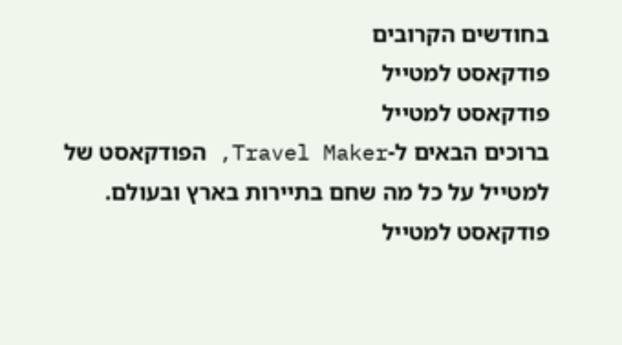בחודשים הקרובים
פודקאסט למטייל
פודקאסט למטייל
ברוכים הבאים ל-Travel Maker, הפודקאסט של למטייל על כל מה שחם בתיירות בארץ ובעולם. פודקאסט למטייל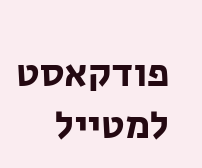פודקאסט למטייל